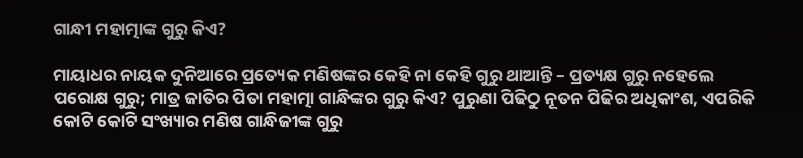ଗାନ୍ଧୀ ମହାତ୍ମାଙ୍କ ଗୁରୁ କିଏ?

ମାୟାଧର ନାୟକ ଦୁନିଆରେ ପ୍ରତ୍ୟେକ ମଣିଷଙ୍କର କେହି ନା କେହି ଗୁରୁ ଥାଆନ୍ତି – ପ୍ରତ୍ୟକ୍ଷ ଗୁରୁ ନହେଲେ ପରୋକ୍ଷ ଗୁରୁ; ମାତ୍ର ଜାତିର ପିତା ମହାତ୍ମା ଗାନ୍ଧିଙ୍କର ଗୁରୁ କିଏ? ପୁରୁଣା ପିଢିଠୁ ନୂତନ ପିଢିର ଅଧିକାଂଶ, ଏପରିକି କୋଟି କୋଟି ସଂଖ୍ୟାର ମଣିଷ ଗାନ୍ଧିଜୀଙ୍କ ଗୁରୁ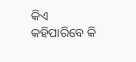କିଏ କହିପାରିବେ କି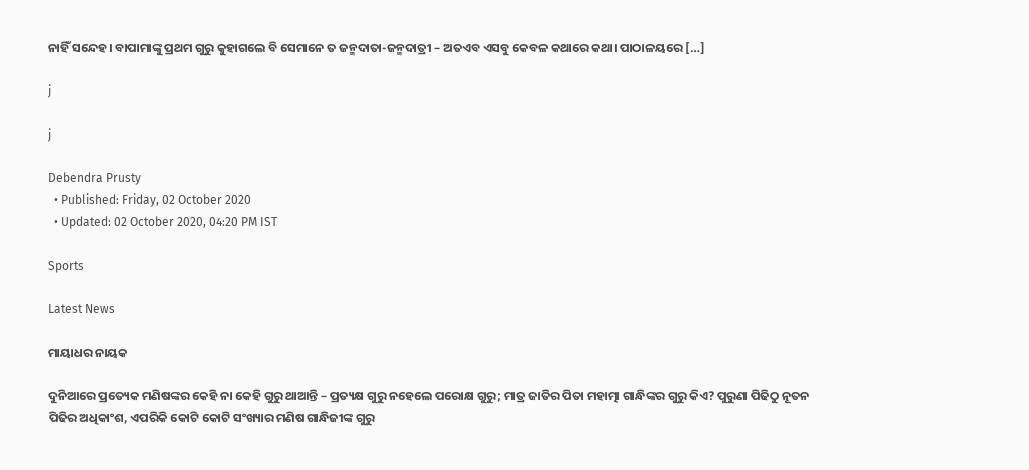ନାହିଁ ସନ୍ଦେହ। ବାପାମାଙ୍କୁ ପ୍ରଥମ ଗୁରୁ କୁହାଗଲେ ବି ସେମାନେ ତ ଜନ୍ମଦାତା-ଜନ୍ମଦାତ୍ରୀ – ଅତଏବ ଏସବୁ କେବଳ କଥାରେ କଥା। ପାଠାଳୟରେ […]

j

j

Debendra Prusty
  • Published: Friday, 02 October 2020
  • Updated: 02 October 2020, 04:20 PM IST

Sports

Latest News

ମାୟାଧର ନାୟକ

ଦୁନିଆରେ ପ୍ରତ୍ୟେକ ମଣିଷଙ୍କର କେହି ନା କେହି ଗୁରୁ ଥାଆନ୍ତି – ପ୍ରତ୍ୟକ୍ଷ ଗୁରୁ ନହେଲେ ପରୋକ୍ଷ ଗୁରୁ; ମାତ୍ର ଜାତିର ପିତା ମହାତ୍ମା ଗାନ୍ଧିଙ୍କର ଗୁରୁ କିଏ? ପୁରୁଣା ପିଢିଠୁ ନୂତନ ପିଢିର ଅଧିକାଂଶ, ଏପରିକି କୋଟି କୋଟି ସଂଖ୍ୟାର ମଣିଷ ଗାନ୍ଧିଜୀଙ୍କ ଗୁରୁ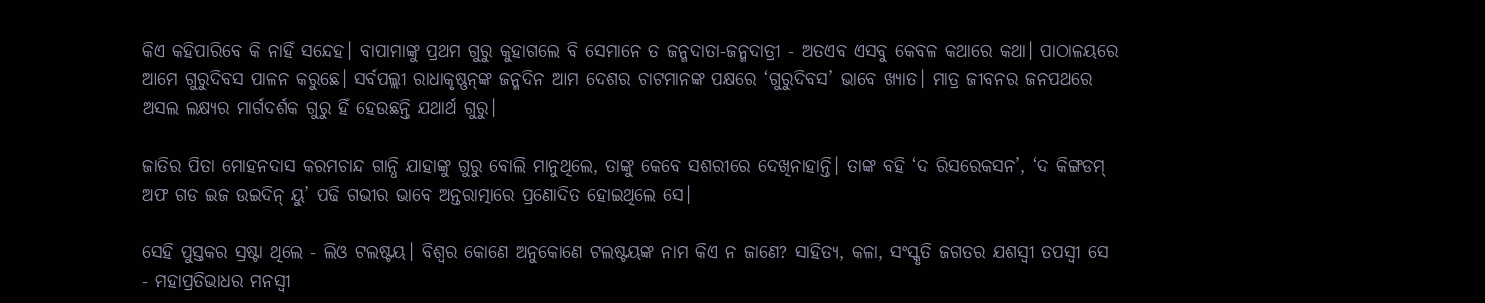କିଏ କହିପାରିବେ କି ନାହିଁ ସନ୍ଦେହ। ବାପାମାଙ୍କୁ ପ୍ରଥମ ଗୁରୁ କୁହାଗଲେ ବି ସେମାନେ ତ ଜନ୍ମଦାତା-ଜନ୍ମଦାତ୍ରୀ - ଅତଏବ ଏସବୁ କେବଳ କଥାରେ କଥା। ପାଠାଳୟରେ ଆମେ ଗୁରୁଦିବସ ପାଳନ କରୁଛେ। ସର୍ବପଲ୍ଲୀ ରାଧାକୃଷ୍ଣନ୍‌ଙ୍କ ଜନ୍ମଦିନ ଆମ ଦେଶର ଚାଟମାନଙ୍କ ପକ୍ଷରେ ‘ଗୁରୁଦିବସ’ ଭାବେ ଖ୍ୟାତ। ମାତ୍ର ଜୀବନର ଜନପଥରେ ଅସଲ ଲକ୍ଷ୍ୟର ମାର୍ଗଦର୍ଶକ ଗୁରୁ ହିଁ ହେଉଛନ୍ତି ଯଥାର୍ଥ ଗୁରୁ।

ଜାତିର ପିତା ମୋହନଦାସ କରମଚାନ୍ଦ ଗାନ୍ଧି ଯାହାଙ୍କୁ ଗୁରୁ ବୋଲି ମାନୁଥିଲେ, ତାଙ୍କୁ କେବେ ସଶରୀରେ ଦେଖିନାହାନ୍ତି। ତାଙ୍କ ବହି ‘ଦ ରିସରେକସନ’, ‘ଦ କିଙ୍ଗଡମ୍ ଅଫ ଗଡ ଇଜ ଉଇଦିନ୍ ୟୁ’ ପଢି ଗଭୀର ଭାବେ ଅନ୍ତରାତ୍ମାରେ ପ୍ରଣୋଦିତ ହୋଇଥିଲେ ସେ।

ସେହି ପୁସ୍ତକର ସ୍ରଷ୍ଟା ଥିଲେ - ଲିଓ ଟଲଷ୍ଟୟ। ବିଶ୍ୱର କୋଣେ ଅନୁକୋଣେ ଟଲଷ୍ଟୟଙ୍କ ନାମ କିଏ ନ ଜାଣେ? ସାହିତ୍ୟ, କଳା, ସଂସ୍କୃତି ଜଗତର ଯଶସ୍ୱୀ ତପସ୍ୱୀ ସେ - ମହାପ୍ରତିଭାଧର ମନସ୍ୱୀ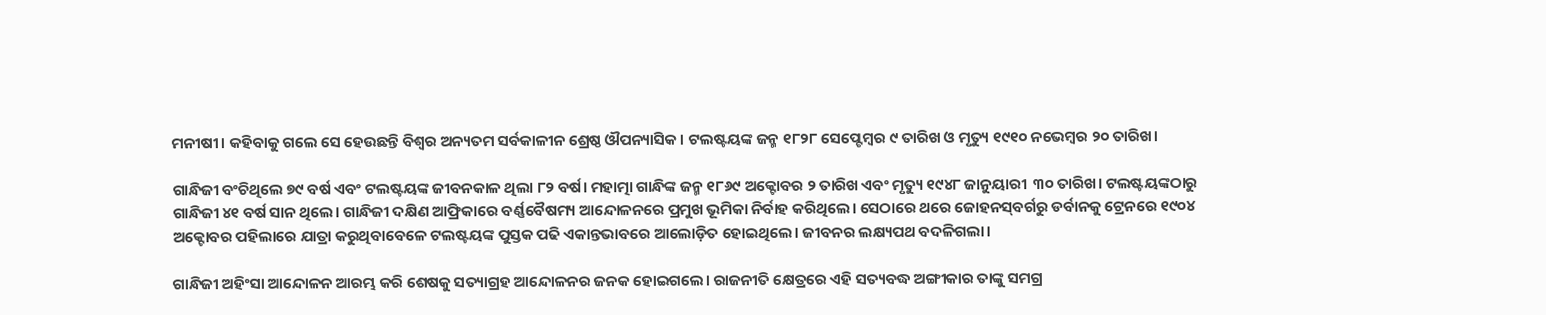ମନୀଷୀ। କହିବାକୁ ଗଲେ ସେ ହେଉଛନ୍ତି ବିଶ୍ୱର ଅନ୍ୟତମ ସର୍ବକାଳୀନ ଶ୍ରେଷ୍ଠ ଔପନ୍ୟାସିକ। ଟଲଷ୍ଟୟଙ୍କ ଜନ୍ମ ୧୮୨୮ ସେପ୍ଟେମ୍ବର ୯ ତାରିଖ ଓ ମୃତ୍ୟୁ ୧୯୧୦ ନଭେମ୍ବର ୨୦ ତାରିଖ।

ଗାନ୍ଧିଜୀ ବଂଚିଥିଲେ ୭୯ ବର୍ଷ ଏବଂ ଟଲଷ୍ଟୟଙ୍କ ଜୀବନକାଳ ଥିଲା ୮୨ ବର୍ଷ। ମହାତ୍ମା ଗାନ୍ଧିଙ୍କ ଜନ୍ମ ୧୮୬୯ ଅକ୍ଟୋବର ୨ ତାରିଖ ଏବଂ ମୃତ୍ୟୁ ୧୯୪୮ ଜାନୁୟାରୀ  ୩୦ ତାରିଖ। ଟଲଷ୍ଟୟଙ୍କଠାରୁ ଗାନ୍ଧିଜୀ ୪୧ ବର୍ଷ ସାନ ଥିଲେ। ଗାନ୍ଧିଜୀ ଦକ୍ଷିଣ ଆଫ୍ରିକାରେ ବର୍ଣ୍ଣବୈଷମ୍ୟ ଆନ୍ଦୋଳନରେ ପ୍ରମୁଖ ଭୂମିକା ନିର୍ବାହ କରିଥିଲେ। ସେଠାରେ ଥରେ ଜୋହନସ୍‌ବର୍ଗରୁ ଡର୍ବାନକୁ ଟ୍ରେନରେ ୧୯୦୪ ଅକ୍ଟୋବର ପହିଲାରେ ଯାତ୍ରା କରୁଥିବାବେଳେ ଟଲଷ୍ଟୟଙ୍କ ପୁସ୍ତକ ପଢି ଏକାନ୍ତଭାବରେ ଆଲୋଡ଼ିତ ହୋଇଥିଲେ। ଜୀବନର ଲକ୍ଷ୍ୟପଥ ବଦଳିଗଲା।

ଗାନ୍ଧିଜୀ ଅହିଂସା ଆନ୍ଦୋଳନ ଆରମ୍ଭ କରି ଶେଷକୁ ସତ୍ୟାଗ୍ରହ ଆନ୍ଦୋଳନର ଜନକ ହୋଇଗଲେ। ରାଜନୀତି କ୍ଷେତ୍ରରେ ଏହି ସତ୍ୟବଦ୍ଧ ଅଙ୍ଗୀକାର ତାଙ୍କୁ ସମଗ୍ର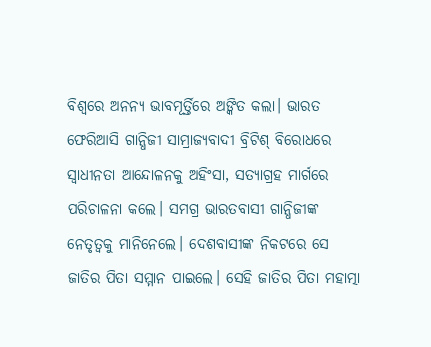ବିଶ୍ୱରେ ଅନନ୍ୟ ଭାବମୂର୍ତ୍ତିରେ ଅଙ୍କିତ କଲା। ଭାରତ ଫେରିଆସି ଗାନ୍ଧିଜୀ ସାମ୍ରାଜ୍ୟବାଦୀ ବ୍ରିଟିଶ୍ ବିରୋଧରେ ସ୍ୱାଧୀନତା ଆନ୍ଦୋଳନକୁ ଅହିଂସା, ସତ୍ୟାଗ୍ରହ ମାର୍ଗରେ ପରିଚାଳନା କଲେ। ସମଗ୍ର ଭାରତବାସୀ ଗାନ୍ଧିଜୀଙ୍କ ନେତୃତ୍ୱକୁ ମାନିନେଲେ। ଦେଶବାସୀଙ୍କ ନିକଟରେ ସେ ଜାତିର ପିତା ସମ୍ମାନ ପାଇଲେ। ସେହି ଜାତିର ପିତା ମହାତ୍ମା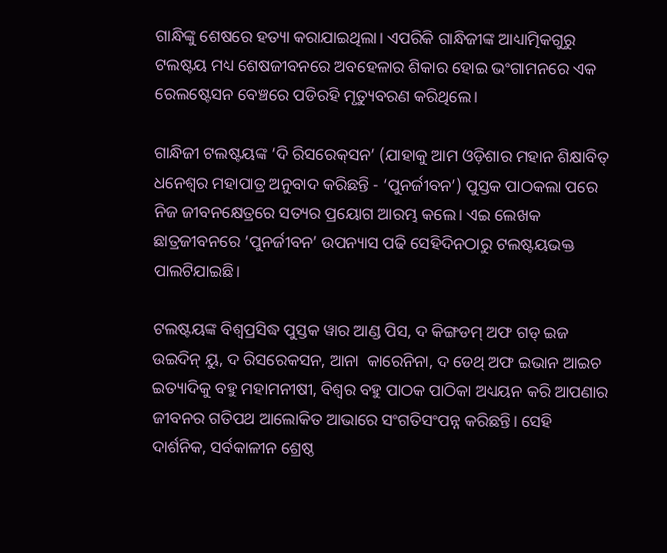ଗାନ୍ଧିଙ୍କୁ ଶେଷରେ ହତ୍ୟା କରାଯାଇଥିଲା। ଏପରିକି ଗାନ୍ଧିଜୀଙ୍କ ଆଧ୍ୟାତ୍ମିକଗୁରୁ ଟଲଷ୍ଟୟ ମଧ୍ୟ ଶେଷଜୀବନରେ ଅବହେଳାର ଶିକାର ହୋଇ ଭଂଗାମନରେ ଏକ ରେଲଷ୍ଟେସନ ବେଞ୍ଚରେ ପଡିରହି ମୃତ୍ୟୁବରଣ କରିଥିଲେ।

ଗାନ୍ଧିଜୀ ଟଲଷ୍ଟୟଙ୍କ ‘ଦି ରିସରେକ୍‌ସନ’ (ଯାହାକୁ ଆମ ଓଡ଼ିଶାର ମହାନ ଶିକ୍ଷାବିତ୍ ଧନେଶ୍ୱର ମହାପାତ୍ର ଅନୁବାଦ କରିଛନ୍ତି - ‘ପୁନର୍ଜୀବନ’) ପୁସ୍ତକ ପାଠକଲା ପରେ ନିଜ ଜୀବନକ୍ଷେତ୍ରରେ ସତ୍ୟର ପ୍ରୟୋଗ ଆରମ୍ଭ କଲେ। ଏଇ ଲେଖକ ଛାତ୍ରଜୀବନରେ ‘ପୁନର୍ଜୀବନ’ ଉପନ୍ୟାସ ପଢି ସେହିଦିନଠାରୁ ଟଲଷ୍ଟୟଭକ୍ତ ପାଲଟିଯାଇଛି।

ଟଲଷ୍ଟୟଙ୍କ ବିଶ୍ୱପ୍ରସିଦ୍ଧ ପୁସ୍ତକ ୱାର ଆଣ୍ଡ ପିସ, ଦ କିଙ୍ଗଡମ୍ ଅଫ ଗଡ୍ ଇଜ ଉଇଦିନ୍ ୟୁ, ଦ ରିସରେକସନ, ଆନା  କାରେନିନା, ଦ ଡେଥ୍ ଅଫ ଇଭାନ ଆଇଚ ଇତ୍ୟାଦିକୁ ବହୁ ମହାମନୀଷୀ, ବିଶ୍ୱର ବହୁ ପାଠକ ପାଠିକା ଅଧ୍ୟୟନ କରି ଆପଣାର ଜୀବନର ଗତିପଥ ଆଲୋକିତ ଆଭାରେ ସଂଗତିସଂପନ୍ନ କରିଛନ୍ତି। ସେହି ଦାର୍ଶନିକ, ସର୍ବକାଳୀନ ଶ୍ରେଷ୍ଠ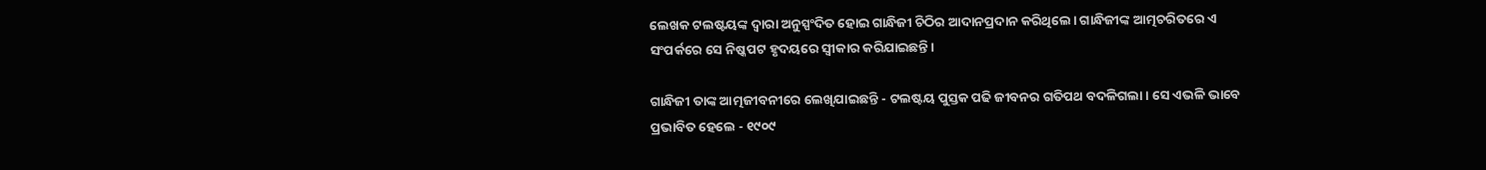ଲେଖକ ଟଲଷ୍ଟୟଙ୍କ ଦ୍ୱାରା ଅନୁସ୍ପଂଦିତ ହୋଇ ଗାନ୍ଧିଜୀ ଚିଠିର ଆଦାନପ୍ରଦାନ କରିଥିଲେ। ଗାନ୍ଧିଜୀଙ୍କ ଆତ୍ମଚରିତରେ ଏ ସଂପର୍କରେ ସେ ନିଷ୍କପଟ ହୃଦୟରେ ସ୍ୱୀକାର କରିଯାଇଛନ୍ତି।

ଗାନ୍ଧିଜୀ ତାଙ୍କ ଆତ୍ମଜୀବନୀରେ ଲେଖିଯାଇଛନ୍ତି - ଟଲଷ୍ଟୟ ପୁସ୍ତକ ପଢି ଜୀବନର ଗତିପଥ ବଦଳିଗଲା। ସେ ଏଭଳି ଭାବେ ପ୍ରଭାବିତ ହେଲେ - ୧୯୦୯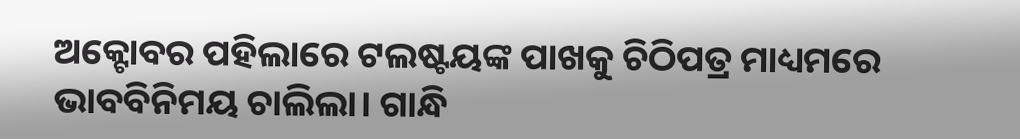ଅକ୍ଟୋବର ପହିଲାରେ ଟଲଷ୍ଟୟଙ୍କ ପାଖକୁ ଚିଠିପତ୍ର ମାଧ୍ୟମରେ ଭାବବିନିମୟ ଚାଲିଲା। ଗାନ୍ଧି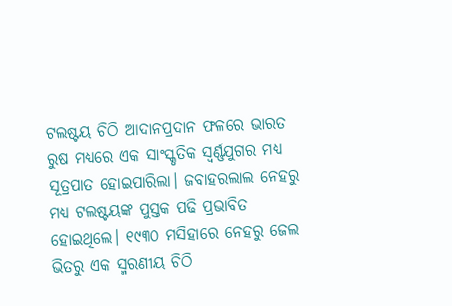ଟଲଷ୍ଟୟ ଚିଠି ଆଦାନପ୍ରଦାନ ଫଳରେ ଭାରତ ରୁଷ ମଧ୍ୟରେ ଏକ ସାଂସ୍କୃତିକ ସ୍ୱର୍ଣ୍ଣଯୁଗର ମଧ୍ୟ ସୂତ୍ରପାତ ହୋଇପାରିଲା। ଜବାହରଲାଲ ନେହରୁ ମଧ୍ୟ ଟଲଷ୍ଟୟଙ୍କ ପୁସ୍ତକ ପଢି ପ୍ରଭାବିତ ହୋଇଥିଲେ। ୧୯୩୦ ମସିହାରେ ନେହରୁ ଜେଲ ଭିତରୁ ଏକ ସ୍ମରଣୀୟ ଚିଠି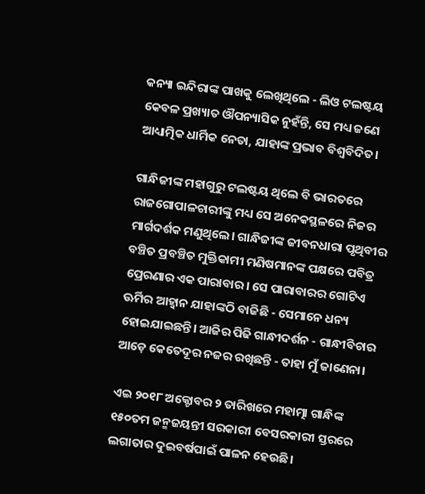କନ୍ୟା ଇନ୍ଦିରାଙ୍କ ପାଖକୁ ଲେଖିଥିଲେ - ଲିଓ ଟଲଷ୍ଟୟ କେବଳ ପ୍ରଖ୍ୟାତ ଔପନ୍ୟାସିକ ନୁହଁନ୍ତି, ସେ ମଧ୍ୟ ଜଣେ ଆଧ୍ୟାତ୍ମିକ ଧାର୍ମିକ ନେତା, ଯାହାଙ୍କ ପ୍ରଭାବ ବିଶ୍ୱବିଦିତ।

ଗାନ୍ଧିଜୀଙ୍କ ମହାଗୁରୁ ଟଲଷ୍ଟୟ ଥିଲେ ବି ଭାରତରେ ରାଜଗୋପାଳଚାରୀଙ୍କୁ ମଧ୍ୟ ସେ ଅନେକସ୍ଥଳରେ ନିଜର ମାର୍ଗଦର୍ଶକ ମଣୁଥିଲେ। ଗାନ୍ଧିଜୀଙ୍କ ଜୀବନଧାରା ପୃଥିବୀର ବଞ୍ଚିତ ପ୍ରବଞ୍ଚିତ ମୁକ୍ତିକାମୀ ମଣିଷମାନଙ୍କ ପକ୍ଷରେ ପବିତ୍ର ପ୍ରେରଣାର ଏକ ପାରାବାର। ସେ ପାରାବାରର ଗୋଟିଏ ଊର୍ମିର ଆହ୍ୱାନ ଯାହାଙ୍କଠି ବାଜିଛି - ସେମାନେ ଧନ୍ୟ ହୋଇଯାଇଛନ୍ତି। ଆଜିର ପିଢି ଗାନ୍ଧୀଦର୍ଶନ - ଗାନ୍ଧୀବିଚାର ଆଡ଼େ କେତେଦୂର ନଜର ରଖିଛନ୍ତି - ତାହା ମୁଁ ଜାଣେନା।

ଏଇ ୨୦୧୮ ଅକ୍ଟୋବର ୨ ତାରିଖରେ ମହାତ୍ମା ଗାନ୍ଧିଙ୍କ ୧୫୦ତମ ଜନ୍ମଜୟନ୍ତୀ ସରକାରୀ ବେସରକାରୀ ସ୍ତରରେ ଲଗାତାର ଦୁଇବର୍ଷପାଇଁ ପାଳନ ହେଉଛି।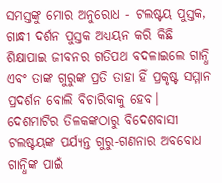ସମସ୍ତଙ୍କୁ ମୋର ଅନୁରୋଧ - ଟଲଷ୍ଟୟ ପୁସ୍ତକ, ଗାନ୍ଧୀ ଦର୍ଶନ ପୁସ୍ତକ ଅଧ୍ୟୟନ କରି କିଛି ଶିକ୍ଷାପାଇ ଜୀବନର ଗତିପଥ ବଦଳାଇଲେ ଗାନ୍ଧି ଏବଂ ତାଙ୍କ ଗୁରୁଙ୍କ ପ୍ରତି ତାହା ହିଁ ପ୍ରକୃଷ୍ଟ ସମ୍ମାନ ପ୍ରଦର୍ଶନ ବୋଲି ବିଚାରିବାକୁ ହେବ। ଦେଶମାଟିର ତିଳକଙ୍କଠାରୁ ବିଦେଶବାସୀ ଟଲଷ୍ଟୟଙ୍କ ପର୍ଯ୍ୟନ୍ତ ଗୁରୁ-ଗଣନାର ଅବବୋଧ ଗାନ୍ଧିଙ୍କ ପାଇଁ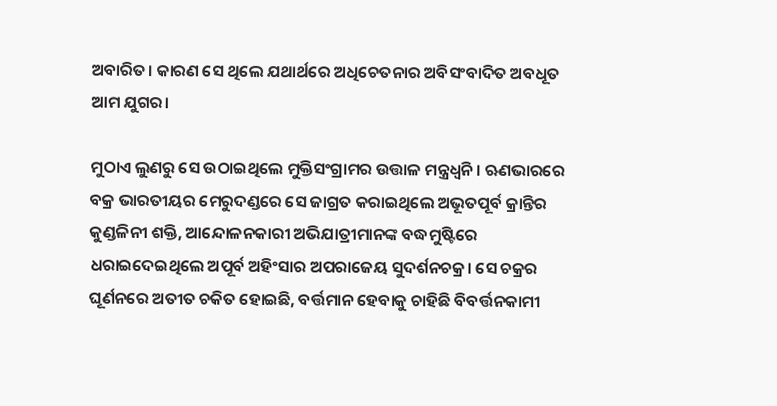ଅବାରିତ। କାରଣ ସେ ଥିଲେ ଯଥାର୍ଥରେ ଅଧିଚେତନାର ଅବିସଂବାଦିତ ଅବଧୂତ ଆମ ଯୁଗର।

ମୁଠାଏ ଲୁଣରୁ ସେ ଉଠାଇଥିଲେ ମୁକ୍ତିସଂଗ୍ରାମର ଉତ୍ତାଳ ମନ୍ତ୍ରଧ୍ୱନି। ଋଣଭାରରେ ବକ୍ର ଭାରତୀୟର ମେରୁଦଣ୍ଡରେ ସେ ଜାଗ୍ରତ କରାଇଥିଲେ ଅଭୂତପୂର୍ବ କ୍ରାନ୍ତିର କୁଣ୍ଡଳିନୀ ଶକ୍ତି, ଆନ୍ଦୋଳନକାରୀ ଅଭିଯାତ୍ରୀମାନଙ୍କ ବଦ୍ଧମୁଷ୍ଟିରେ ଧରାଇଦେଇଥିଲେ ଅପୂର୍ବ ଅହିଂସାର ଅପରାଜେୟ ସୁଦର୍ଶନଚକ୍ର। ସେ ଚକ୍ରର ଘୂର୍ଣନରେ ଅତୀତ ଚକିତ ହୋଇଛି, ବର୍ତ୍ତମାନ ହେବାକୁ ଚାହିଛି ବିବର୍ତ୍ତନକାମୀ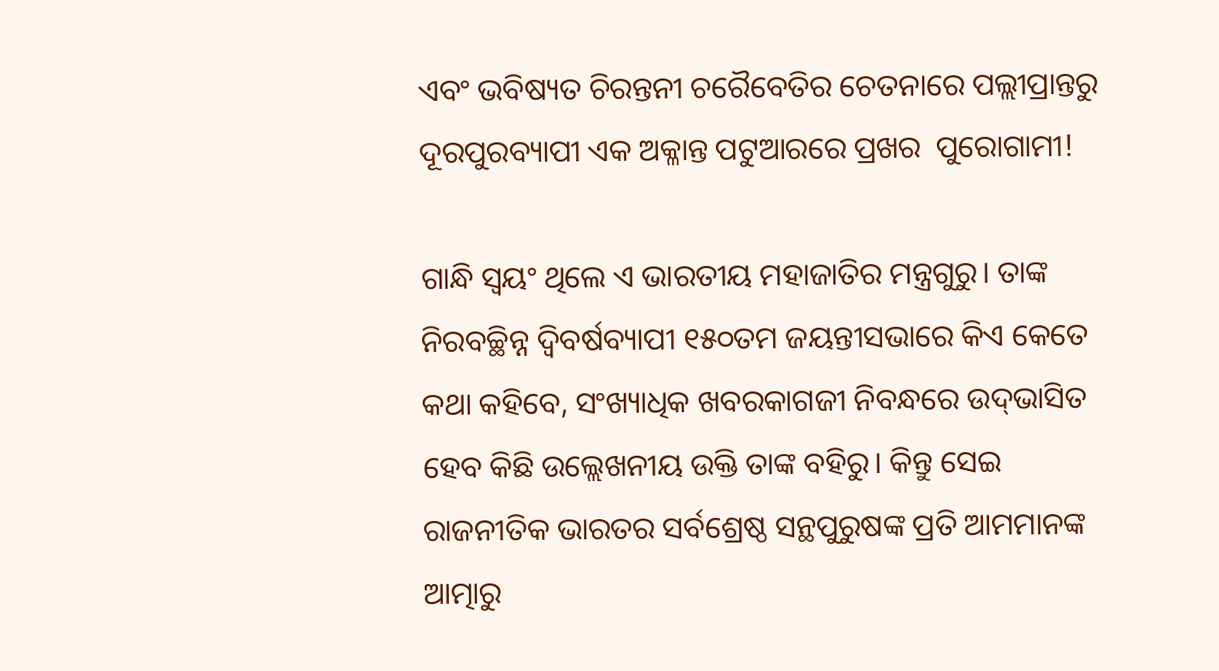ଏବଂ ଭବିଷ୍ୟତ ଚିରନ୍ତନୀ ଚରୈବେତିର ଚେତନାରେ ପଲ୍ଲୀପ୍ରାନ୍ତରୁ ଦୂରପୁରବ୍ୟାପୀ ଏକ ଅକ୍ଳାନ୍ତ ପଟୁଆରରେ ପ୍ରଖର  ପୁରୋଗାମୀ!

ଗାନ୍ଧି ସ୍ୱୟଂ ଥିଲେ ଏ ଭାରତୀୟ ମହାଜାତିର ମନ୍ତ୍ରଗୁରୁ। ତାଙ୍କ ନିରବଚ୍ଛିନ୍ନ ଦ୍ୱିବର୍ଷବ୍ୟାପୀ ୧୫୦ତମ ଜୟନ୍ତୀସଭାରେ କିଏ କେତେ କଥା କହିବେ, ସଂଖ୍ୟାଧିକ ଖବରକାଗଜୀ ନିବନ୍ଧରେ ଉଦ୍‌ଭାସିତ ହେବ କିଛି ଉଲ୍ଲେଖନୀୟ ଉକ୍ତି ତାଙ୍କ ବହିରୁ। କିନ୍ତୁ ସେଇ ରାଜନୀତିକ ଭାରତର ସର୍ବଶ୍ରେଷ୍ଠ ସନ୍ଥପୁରୁଷଙ୍କ ପ୍ରତି ଆମମାନଙ୍କ ଆତ୍ମାରୁ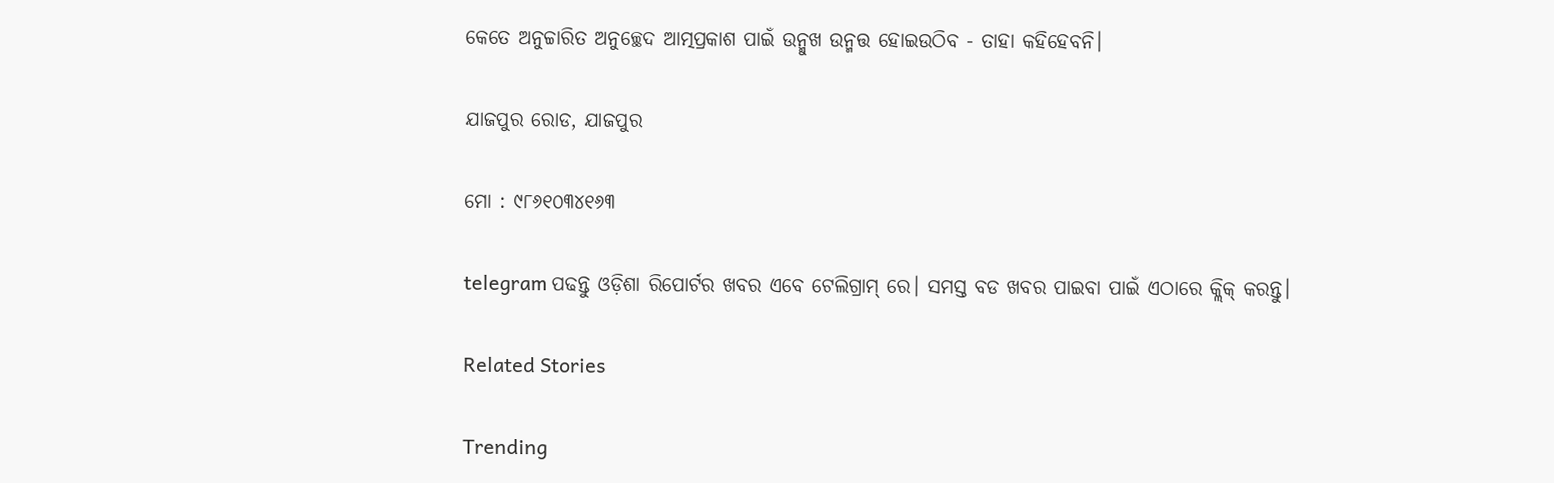କେତେ ଅନୁଚ୍ଚାରିତ ଅନୁଚ୍ଛେଦ ଆତ୍ମପ୍ରକାଶ ପାଇଁ ଉନ୍ମୁଖ ଉନ୍ମତ୍ତ ହୋଇଉଠିବ - ତାହା କହିହେବନି।

ଯାଜପୁର ରୋଡ, ଯାଜପୁର

ମୋ : ୯୮୬୧୦୩୪୧୬୩

telegram ପଢନ୍ତୁ ଓଡ଼ିଶା ରିପୋର୍ଟର ଖବର ଏବେ ଟେଲିଗ୍ରାମ୍ ରେ। ସମସ୍ତ ବଡ ଖବର ପାଇବା ପାଇଁ ଏଠାରେ କ୍ଲିକ୍ କରନ୍ତୁ।

Related Stories

Trending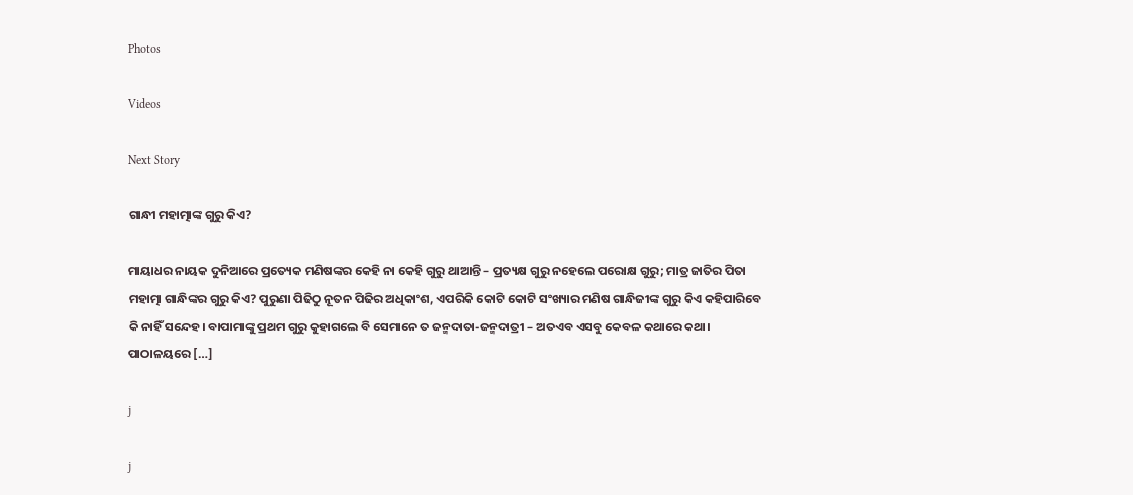Photos

Videos

Next Story

ଗାନ୍ଧୀ ମହାତ୍ମାଙ୍କ ଗୁରୁ କିଏ?

ମାୟାଧର ନାୟକ ଦୁନିଆରେ ପ୍ରତ୍ୟେକ ମଣିଷଙ୍କର କେହି ନା କେହି ଗୁରୁ ଥାଆନ୍ତି – ପ୍ରତ୍ୟକ୍ଷ ଗୁରୁ ନହେଲେ ପରୋକ୍ଷ ଗୁରୁ; ମାତ୍ର ଜାତିର ପିତା ମହାତ୍ମା ଗାନ୍ଧିଙ୍କର ଗୁରୁ କିଏ? ପୁରୁଣା ପିଢିଠୁ ନୂତନ ପିଢିର ଅଧିକାଂଶ, ଏପରିକି କୋଟି କୋଟି ସଂଖ୍ୟାର ମଣିଷ ଗାନ୍ଧିଜୀଙ୍କ ଗୁରୁ କିଏ କହିପାରିବେ କି ନାହିଁ ସନ୍ଦେହ। ବାପାମାଙ୍କୁ ପ୍ରଥମ ଗୁରୁ କୁହାଗଲେ ବି ସେମାନେ ତ ଜନ୍ମଦାତା-ଜନ୍ମଦାତ୍ରୀ – ଅତଏବ ଏସବୁ କେବଳ କଥାରେ କଥା। ପାଠାଳୟରେ […]

j

j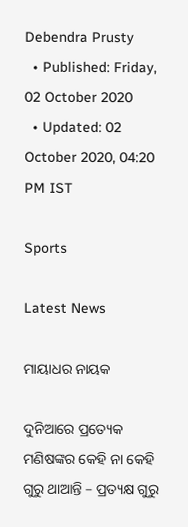Debendra Prusty
  • Published: Friday, 02 October 2020
  • Updated: 02 October 2020, 04:20 PM IST

Sports

Latest News

ମାୟାଧର ନାୟକ

ଦୁନିଆରେ ପ୍ରତ୍ୟେକ ମଣିଷଙ୍କର କେହି ନା କେହି ଗୁରୁ ଥାଆନ୍ତି – ପ୍ରତ୍ୟକ୍ଷ ଗୁରୁ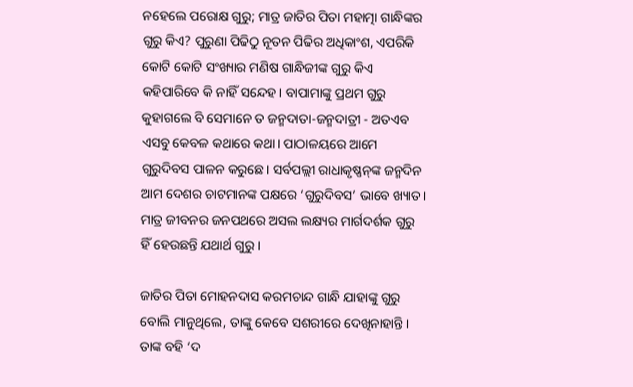ନହେଲେ ପରୋକ୍ଷ ଗୁରୁ; ମାତ୍ର ଜାତିର ପିତା ମହାତ୍ମା ଗାନ୍ଧିଙ୍କର ଗୁରୁ କିଏ? ପୁରୁଣା ପିଢିଠୁ ନୂତନ ପିଢିର ଅଧିକାଂଶ, ଏପରିକି କୋଟି କୋଟି ସଂଖ୍ୟାର ମଣିଷ ଗାନ୍ଧିଜୀଙ୍କ ଗୁରୁ କିଏ କହିପାରିବେ କି ନାହିଁ ସନ୍ଦେହ। ବାପାମାଙ୍କୁ ପ୍ରଥମ ଗୁରୁ କୁହାଗଲେ ବି ସେମାନେ ତ ଜନ୍ମଦାତା-ଜନ୍ମଦାତ୍ରୀ - ଅତଏବ ଏସବୁ କେବଳ କଥାରେ କଥା। ପାଠାଳୟରେ ଆମେ ଗୁରୁଦିବସ ପାଳନ କରୁଛେ। ସର୍ବପଲ୍ଲୀ ରାଧାକୃଷ୍ଣନ୍‌ଙ୍କ ଜନ୍ମଦିନ ଆମ ଦେଶର ଚାଟମାନଙ୍କ ପକ୍ଷରେ ‘ଗୁରୁଦିବସ’ ଭାବେ ଖ୍ୟାତ। ମାତ୍ର ଜୀବନର ଜନପଥରେ ଅସଲ ଲକ୍ଷ୍ୟର ମାର୍ଗଦର୍ଶକ ଗୁରୁ ହିଁ ହେଉଛନ୍ତି ଯଥାର୍ଥ ଗୁରୁ।

ଜାତିର ପିତା ମୋହନଦାସ କରମଚାନ୍ଦ ଗାନ୍ଧି ଯାହାଙ୍କୁ ଗୁରୁ ବୋଲି ମାନୁଥିଲେ, ତାଙ୍କୁ କେବେ ସଶରୀରେ ଦେଖିନାହାନ୍ତି। ତାଙ୍କ ବହି ‘ଦ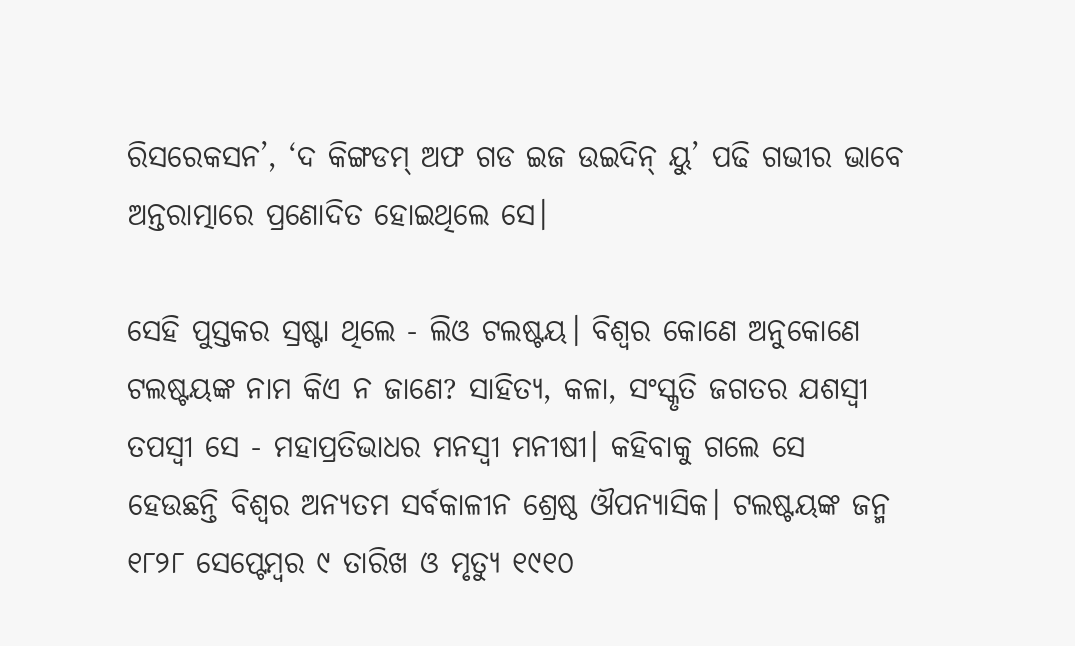ରିସରେକସନ’, ‘ଦ କିଙ୍ଗଡମ୍ ଅଫ ଗଡ ଇଜ ଉଇଦିନ୍ ୟୁ’ ପଢି ଗଭୀର ଭାବେ ଅନ୍ତରାତ୍ମାରେ ପ୍ରଣୋଦିତ ହୋଇଥିଲେ ସେ।

ସେହି ପୁସ୍ତକର ସ୍ରଷ୍ଟା ଥିଲେ - ଲିଓ ଟଲଷ୍ଟୟ। ବିଶ୍ୱର କୋଣେ ଅନୁକୋଣେ ଟଲଷ୍ଟୟଙ୍କ ନାମ କିଏ ନ ଜାଣେ? ସାହିତ୍ୟ, କଳା, ସଂସ୍କୃତି ଜଗତର ଯଶସ୍ୱୀ ତପସ୍ୱୀ ସେ - ମହାପ୍ରତିଭାଧର ମନସ୍ୱୀ ମନୀଷୀ। କହିବାକୁ ଗଲେ ସେ ହେଉଛନ୍ତି ବିଶ୍ୱର ଅନ୍ୟତମ ସର୍ବକାଳୀନ ଶ୍ରେଷ୍ଠ ଔପନ୍ୟାସିକ। ଟଲଷ୍ଟୟଙ୍କ ଜନ୍ମ ୧୮୨୮ ସେପ୍ଟେମ୍ବର ୯ ତାରିଖ ଓ ମୃତ୍ୟୁ ୧୯୧୦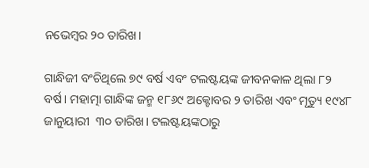ନଭେମ୍ବର ୨୦ ତାରିଖ।

ଗାନ୍ଧିଜୀ ବଂଚିଥିଲେ ୭୯ ବର୍ଷ ଏବଂ ଟଲଷ୍ଟୟଙ୍କ ଜୀବନକାଳ ଥିଲା ୮୨ ବର୍ଷ। ମହାତ୍ମା ଗାନ୍ଧିଙ୍କ ଜନ୍ମ ୧୮୬୯ ଅକ୍ଟୋବର ୨ ତାରିଖ ଏବଂ ମୃତ୍ୟୁ ୧୯୪୮ ଜାନୁୟାରୀ  ୩୦ ତାରିଖ। ଟଲଷ୍ଟୟଙ୍କଠାରୁ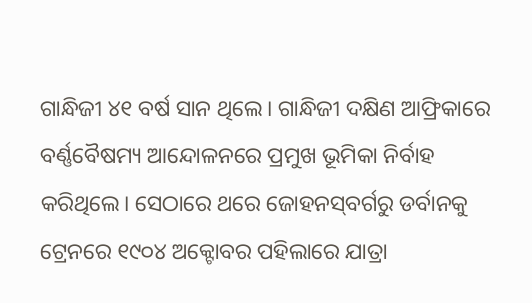ଗାନ୍ଧିଜୀ ୪୧ ବର୍ଷ ସାନ ଥିଲେ। ଗାନ୍ଧିଜୀ ଦକ୍ଷିଣ ଆଫ୍ରିକାରେ ବର୍ଣ୍ଣବୈଷମ୍ୟ ଆନ୍ଦୋଳନରେ ପ୍ରମୁଖ ଭୂମିକା ନିର୍ବାହ କରିଥିଲେ। ସେଠାରେ ଥରେ ଜୋହନସ୍‌ବର୍ଗରୁ ଡର୍ବାନକୁ ଟ୍ରେନରେ ୧୯୦୪ ଅକ୍ଟୋବର ପହିଲାରେ ଯାତ୍ରା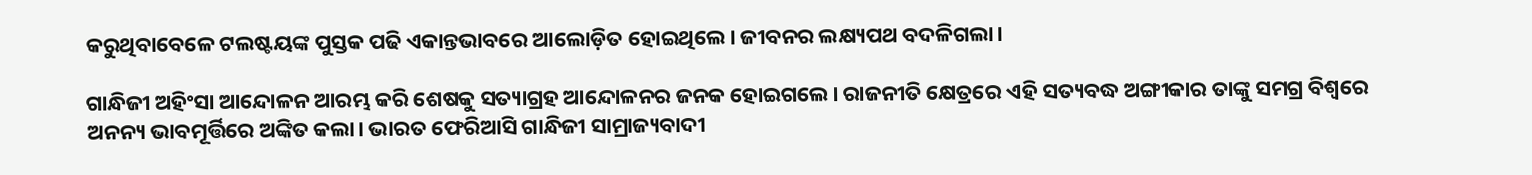କରୁଥିବାବେଳେ ଟଲଷ୍ଟୟଙ୍କ ପୁସ୍ତକ ପଢି ଏକାନ୍ତଭାବରେ ଆଲୋଡ଼ିତ ହୋଇଥିଲେ। ଜୀବନର ଲକ୍ଷ୍ୟପଥ ବଦଳିଗଲା।

ଗାନ୍ଧିଜୀ ଅହିଂସା ଆନ୍ଦୋଳନ ଆରମ୍ଭ କରି ଶେଷକୁ ସତ୍ୟାଗ୍ରହ ଆନ୍ଦୋଳନର ଜନକ ହୋଇଗଲେ। ରାଜନୀତି କ୍ଷେତ୍ରରେ ଏହି ସତ୍ୟବଦ୍ଧ ଅଙ୍ଗୀକାର ତାଙ୍କୁ ସମଗ୍ର ବିଶ୍ୱରେ ଅନନ୍ୟ ଭାବମୂର୍ତ୍ତିରେ ଅଙ୍କିତ କଲା। ଭାରତ ଫେରିଆସି ଗାନ୍ଧିଜୀ ସାମ୍ରାଜ୍ୟବାଦୀ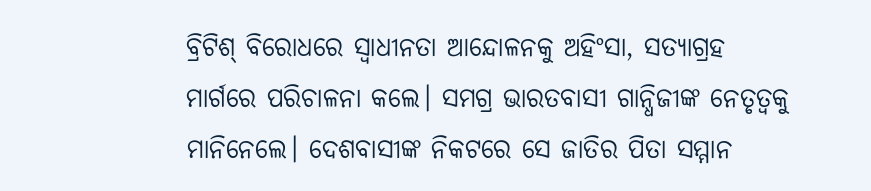ବ୍ରିଟିଶ୍ ବିରୋଧରେ ସ୍ୱାଧୀନତା ଆନ୍ଦୋଳନକୁ ଅହିଂସା, ସତ୍ୟାଗ୍ରହ ମାର୍ଗରେ ପରିଚାଳନା କଲେ। ସମଗ୍ର ଭାରତବାସୀ ଗାନ୍ଧିଜୀଙ୍କ ନେତୃତ୍ୱକୁ ମାନିନେଲେ। ଦେଶବାସୀଙ୍କ ନିକଟରେ ସେ ଜାତିର ପିତା ସମ୍ମାନ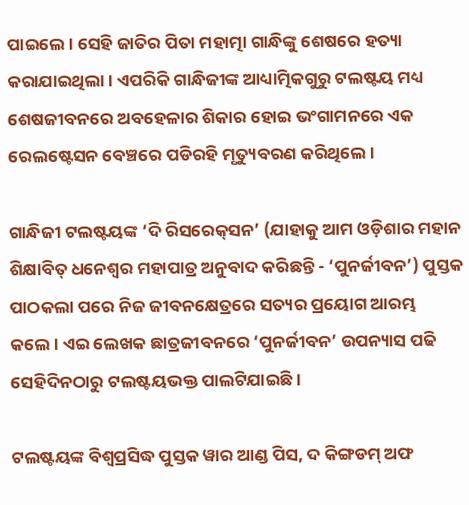ପାଇଲେ। ସେହି ଜାତିର ପିତା ମହାତ୍ମା ଗାନ୍ଧିଙ୍କୁ ଶେଷରେ ହତ୍ୟା କରାଯାଇଥିଲା। ଏପରିକି ଗାନ୍ଧିଜୀଙ୍କ ଆଧ୍ୟାତ୍ମିକଗୁରୁ ଟଲଷ୍ଟୟ ମଧ୍ୟ ଶେଷଜୀବନରେ ଅବହେଳାର ଶିକାର ହୋଇ ଭଂଗାମନରେ ଏକ ରେଲଷ୍ଟେସନ ବେଞ୍ଚରେ ପଡିରହି ମୃତ୍ୟୁବରଣ କରିଥିଲେ।

ଗାନ୍ଧିଜୀ ଟଲଷ୍ଟୟଙ୍କ ‘ଦି ରିସରେକ୍‌ସନ’ (ଯାହାକୁ ଆମ ଓଡ଼ିଶାର ମହାନ ଶିକ୍ଷାବିତ୍ ଧନେଶ୍ୱର ମହାପାତ୍ର ଅନୁବାଦ କରିଛନ୍ତି - ‘ପୁନର୍ଜୀବନ’) ପୁସ୍ତକ ପାଠକଲା ପରେ ନିଜ ଜୀବନକ୍ଷେତ୍ରରେ ସତ୍ୟର ପ୍ରୟୋଗ ଆରମ୍ଭ କଲେ। ଏଇ ଲେଖକ ଛାତ୍ରଜୀବନରେ ‘ପୁନର୍ଜୀବନ’ ଉପନ୍ୟାସ ପଢି ସେହିଦିନଠାରୁ ଟଲଷ୍ଟୟଭକ୍ତ ପାଲଟିଯାଇଛି।

ଟଲଷ୍ଟୟଙ୍କ ବିଶ୍ୱପ୍ରସିଦ୍ଧ ପୁସ୍ତକ ୱାର ଆଣ୍ଡ ପିସ, ଦ କିଙ୍ଗଡମ୍ ଅଫ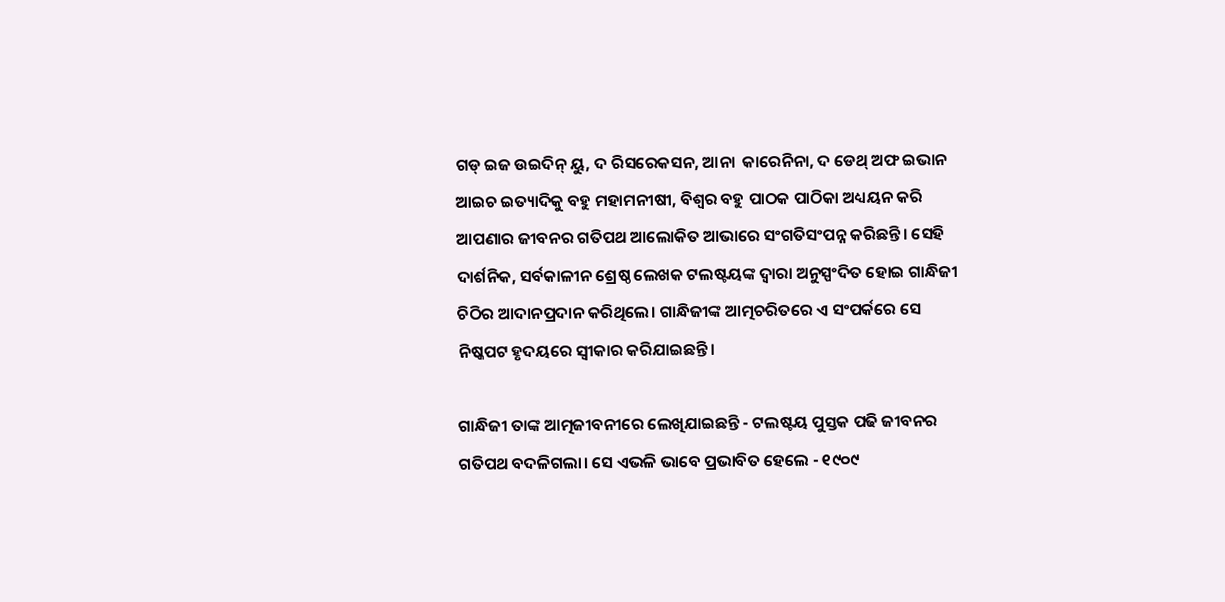ଗଡ୍ ଇଜ ଉଇଦିନ୍ ୟୁ, ଦ ରିସରେକସନ, ଆନା  କାରେନିନା, ଦ ଡେଥ୍ ଅଫ ଇଭାନ ଆଇଚ ଇତ୍ୟାଦିକୁ ବହୁ ମହାମନୀଷୀ, ବିଶ୍ୱର ବହୁ ପାଠକ ପାଠିକା ଅଧ୍ୟୟନ କରି ଆପଣାର ଜୀବନର ଗତିପଥ ଆଲୋକିତ ଆଭାରେ ସଂଗତିସଂପନ୍ନ କରିଛନ୍ତି। ସେହି ଦାର୍ଶନିକ, ସର୍ବକାଳୀନ ଶ୍ରେଷ୍ଠ ଲେଖକ ଟଲଷ୍ଟୟଙ୍କ ଦ୍ୱାରା ଅନୁସ୍ପଂଦିତ ହୋଇ ଗାନ୍ଧିଜୀ ଚିଠିର ଆଦାନପ୍ରଦାନ କରିଥିଲେ। ଗାନ୍ଧିଜୀଙ୍କ ଆତ୍ମଚରିତରେ ଏ ସଂପର୍କରେ ସେ ନିଷ୍କପଟ ହୃଦୟରେ ସ୍ୱୀକାର କରିଯାଇଛନ୍ତି।

ଗାନ୍ଧିଜୀ ତାଙ୍କ ଆତ୍ମଜୀବନୀରେ ଲେଖିଯାଇଛନ୍ତି - ଟଲଷ୍ଟୟ ପୁସ୍ତକ ପଢି ଜୀବନର ଗତିପଥ ବଦଳିଗଲା। ସେ ଏଭଳି ଭାବେ ପ୍ରଭାବିତ ହେଲେ - ୧୯୦୯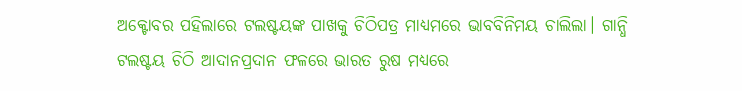ଅକ୍ଟୋବର ପହିଲାରେ ଟଲଷ୍ଟୟଙ୍କ ପାଖକୁ ଚିଠିପତ୍ର ମାଧ୍ୟମରେ ଭାବବିନିମୟ ଚାଲିଲା। ଗାନ୍ଧି ଟଲଷ୍ଟୟ ଚିଠି ଆଦାନପ୍ରଦାନ ଫଳରେ ଭାରତ ରୁଷ ମଧ୍ୟରେ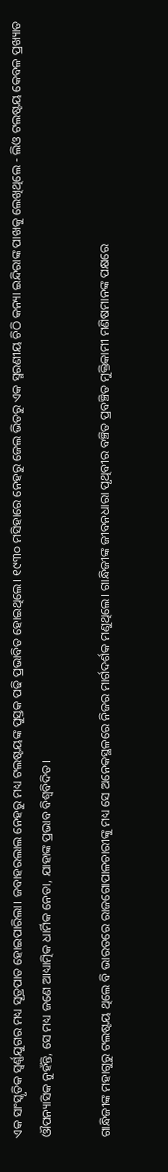ଏକ ସାଂସ୍କୃତିକ ସ୍ୱର୍ଣ୍ଣଯୁଗର ମଧ୍ୟ ସୂତ୍ରପାତ ହୋଇପାରିଲା। ଜବାହରଲାଲ ନେହରୁ ମଧ୍ୟ ଟଲଷ୍ଟୟଙ୍କ ପୁସ୍ତକ ପଢି ପ୍ରଭାବିତ ହୋଇଥିଲେ। ୧୯୩୦ ମସିହାରେ ନେହରୁ ଜେଲ ଭିତରୁ ଏକ ସ୍ମରଣୀୟ ଚିଠି କନ୍ୟା ଇନ୍ଦିରାଙ୍କ ପାଖକୁ ଲେଖିଥିଲେ - ଲିଓ ଟଲଷ୍ଟୟ କେବଳ ପ୍ରଖ୍ୟାତ ଔପନ୍ୟାସିକ ନୁହଁନ୍ତି, ସେ ମଧ୍ୟ ଜଣେ ଆଧ୍ୟାତ୍ମିକ ଧାର୍ମିକ ନେତା, ଯାହାଙ୍କ ପ୍ରଭାବ ବିଶ୍ୱବିଦିତ।

ଗାନ୍ଧିଜୀଙ୍କ ମହାଗୁରୁ ଟଲଷ୍ଟୟ ଥିଲେ ବି ଭାରତରେ ରାଜଗୋପାଳଚାରୀଙ୍କୁ ମଧ୍ୟ ସେ ଅନେକସ୍ଥଳରେ ନିଜର ମାର୍ଗଦର୍ଶକ ମଣୁଥିଲେ। ଗାନ୍ଧିଜୀଙ୍କ ଜୀବନଧାରା ପୃଥିବୀର ବଞ୍ଚିତ ପ୍ରବଞ୍ଚିତ ମୁକ୍ତିକାମୀ ମଣିଷମାନଙ୍କ ପକ୍ଷରେ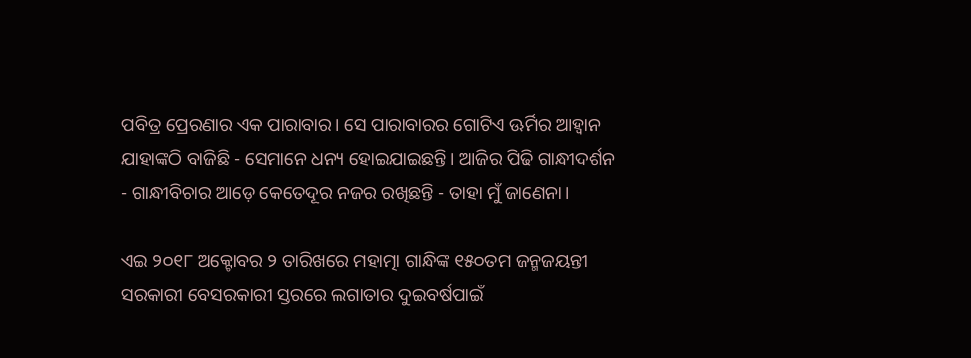ପବିତ୍ର ପ୍ରେରଣାର ଏକ ପାରାବାର। ସେ ପାରାବାରର ଗୋଟିଏ ଊର୍ମିର ଆହ୍ୱାନ ଯାହାଙ୍କଠି ବାଜିଛି - ସେମାନେ ଧନ୍ୟ ହୋଇଯାଇଛନ୍ତି। ଆଜିର ପିଢି ଗାନ୍ଧୀଦର୍ଶନ - ଗାନ୍ଧୀବିଚାର ଆଡ଼େ କେତେଦୂର ନଜର ରଖିଛନ୍ତି - ତାହା ମୁଁ ଜାଣେନା।

ଏଇ ୨୦୧୮ ଅକ୍ଟୋବର ୨ ତାରିଖରେ ମହାତ୍ମା ଗାନ୍ଧିଙ୍କ ୧୫୦ତମ ଜନ୍ମଜୟନ୍ତୀ ସରକାରୀ ବେସରକାରୀ ସ୍ତରରେ ଲଗାତାର ଦୁଇବର୍ଷପାଇଁ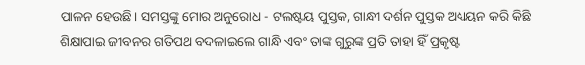ପାଳନ ହେଉଛି। ସମସ୍ତଙ୍କୁ ମୋର ଅନୁରୋଧ - ଟଲଷ୍ଟୟ ପୁସ୍ତକ, ଗାନ୍ଧୀ ଦର୍ଶନ ପୁସ୍ତକ ଅଧ୍ୟୟନ କରି କିଛି ଶିକ୍ଷାପାଇ ଜୀବନର ଗତିପଥ ବଦଳାଇଲେ ଗାନ୍ଧି ଏବଂ ତାଙ୍କ ଗୁରୁଙ୍କ ପ୍ରତି ତାହା ହିଁ ପ୍ରକୃଷ୍ଟ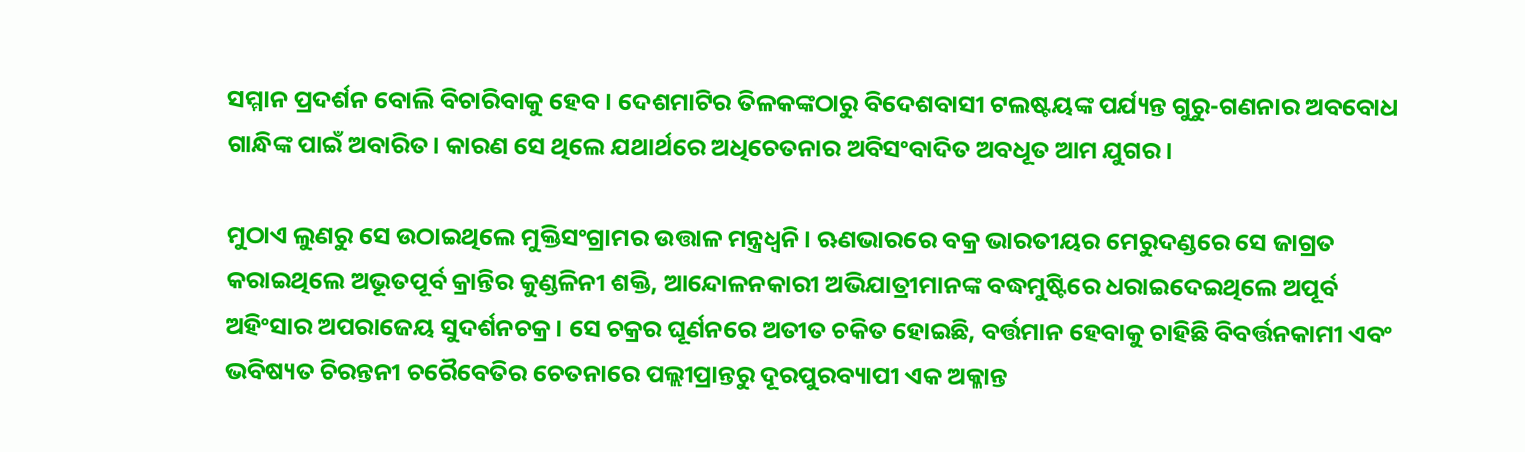ସମ୍ମାନ ପ୍ରଦର୍ଶନ ବୋଲି ବିଚାରିବାକୁ ହେବ। ଦେଶମାଟିର ତିଳକଙ୍କଠାରୁ ବିଦେଶବାସୀ ଟଲଷ୍ଟୟଙ୍କ ପର୍ଯ୍ୟନ୍ତ ଗୁରୁ-ଗଣନାର ଅବବୋଧ ଗାନ୍ଧିଙ୍କ ପାଇଁ ଅବାରିତ। କାରଣ ସେ ଥିଲେ ଯଥାର୍ଥରେ ଅଧିଚେତନାର ଅବିସଂବାଦିତ ଅବଧୂତ ଆମ ଯୁଗର।

ମୁଠାଏ ଲୁଣରୁ ସେ ଉଠାଇଥିଲେ ମୁକ୍ତିସଂଗ୍ରାମର ଉତ୍ତାଳ ମନ୍ତ୍ରଧ୍ୱନି। ଋଣଭାରରେ ବକ୍ର ଭାରତୀୟର ମେରୁଦଣ୍ଡରେ ସେ ଜାଗ୍ରତ କରାଇଥିଲେ ଅଭୂତପୂର୍ବ କ୍ରାନ୍ତିର କୁଣ୍ଡଳିନୀ ଶକ୍ତି, ଆନ୍ଦୋଳନକାରୀ ଅଭିଯାତ୍ରୀମାନଙ୍କ ବଦ୍ଧମୁଷ୍ଟିରେ ଧରାଇଦେଇଥିଲେ ଅପୂର୍ବ ଅହିଂସାର ଅପରାଜେୟ ସୁଦର୍ଶନଚକ୍ର। ସେ ଚକ୍ରର ଘୂର୍ଣନରେ ଅତୀତ ଚକିତ ହୋଇଛି, ବର୍ତ୍ତମାନ ହେବାକୁ ଚାହିଛି ବିବର୍ତ୍ତନକାମୀ ଏବଂ ଭବିଷ୍ୟତ ଚିରନ୍ତନୀ ଚରୈବେତିର ଚେତନାରେ ପଲ୍ଲୀପ୍ରାନ୍ତରୁ ଦୂରପୁରବ୍ୟାପୀ ଏକ ଅକ୍ଳାନ୍ତ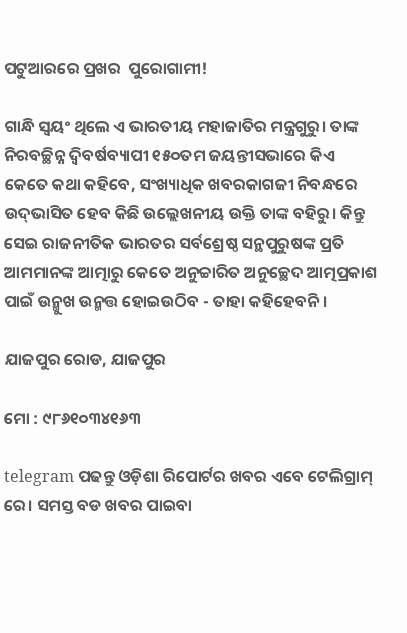ପଟୁଆରରେ ପ୍ରଖର  ପୁରୋଗାମୀ!

ଗାନ୍ଧି ସ୍ୱୟଂ ଥିଲେ ଏ ଭାରତୀୟ ମହାଜାତିର ମନ୍ତ୍ରଗୁରୁ। ତାଙ୍କ ନିରବଚ୍ଛିନ୍ନ ଦ୍ୱିବର୍ଷବ୍ୟାପୀ ୧୫୦ତମ ଜୟନ୍ତୀସଭାରେ କିଏ କେତେ କଥା କହିବେ, ସଂଖ୍ୟାଧିକ ଖବରକାଗଜୀ ନିବନ୍ଧରେ ଉଦ୍‌ଭାସିତ ହେବ କିଛି ଉଲ୍ଲେଖନୀୟ ଉକ୍ତି ତାଙ୍କ ବହିରୁ। କିନ୍ତୁ ସେଇ ରାଜନୀତିକ ଭାରତର ସର୍ବଶ୍ରେଷ୍ଠ ସନ୍ଥପୁରୁଷଙ୍କ ପ୍ରତି ଆମମାନଙ୍କ ଆତ୍ମାରୁ କେତେ ଅନୁଚ୍ଚାରିତ ଅନୁଚ୍ଛେଦ ଆତ୍ମପ୍ରକାଶ ପାଇଁ ଉନ୍ମୁଖ ଉନ୍ମତ୍ତ ହୋଇଉଠିବ - ତାହା କହିହେବନି।

ଯାଜପୁର ରୋଡ, ଯାଜପୁର

ମୋ : ୯୮୬୧୦୩୪୧୬୩

telegram ପଢନ୍ତୁ ଓଡ଼ିଶା ରିପୋର୍ଟର ଖବର ଏବେ ଟେଲିଗ୍ରାମ୍ ରେ। ସମସ୍ତ ବଡ ଖବର ପାଇବା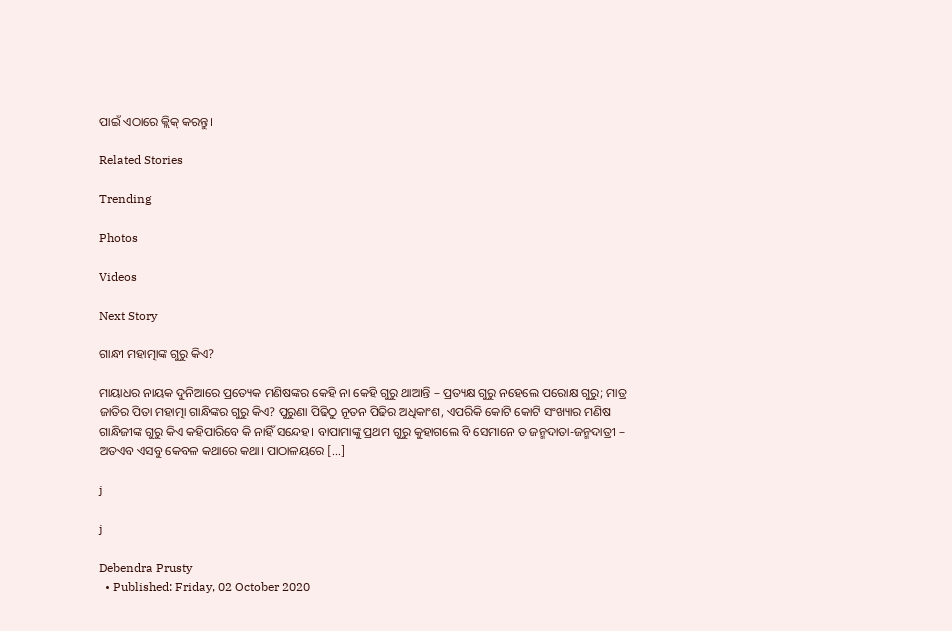ପାଇଁ ଏଠାରେ କ୍ଲିକ୍ କରନ୍ତୁ।

Related Stories

Trending

Photos

Videos

Next Story

ଗାନ୍ଧୀ ମହାତ୍ମାଙ୍କ ଗୁରୁ କିଏ?

ମାୟାଧର ନାୟକ ଦୁନିଆରେ ପ୍ରତ୍ୟେକ ମଣିଷଙ୍କର କେହି ନା କେହି ଗୁରୁ ଥାଆନ୍ତି – ପ୍ରତ୍ୟକ୍ଷ ଗୁରୁ ନହେଲେ ପରୋକ୍ଷ ଗୁରୁ; ମାତ୍ର ଜାତିର ପିତା ମହାତ୍ମା ଗାନ୍ଧିଙ୍କର ଗୁରୁ କିଏ? ପୁରୁଣା ପିଢିଠୁ ନୂତନ ପିଢିର ଅଧିକାଂଶ, ଏପରିକି କୋଟି କୋଟି ସଂଖ୍ୟାର ମଣିଷ ଗାନ୍ଧିଜୀଙ୍କ ଗୁରୁ କିଏ କହିପାରିବେ କି ନାହିଁ ସନ୍ଦେହ। ବାପାମାଙ୍କୁ ପ୍ରଥମ ଗୁରୁ କୁହାଗଲେ ବି ସେମାନେ ତ ଜନ୍ମଦାତା-ଜନ୍ମଦାତ୍ରୀ – ଅତଏବ ଏସବୁ କେବଳ କଥାରେ କଥା। ପାଠାଳୟରେ […]

j

j

Debendra Prusty
  • Published: Friday, 02 October 2020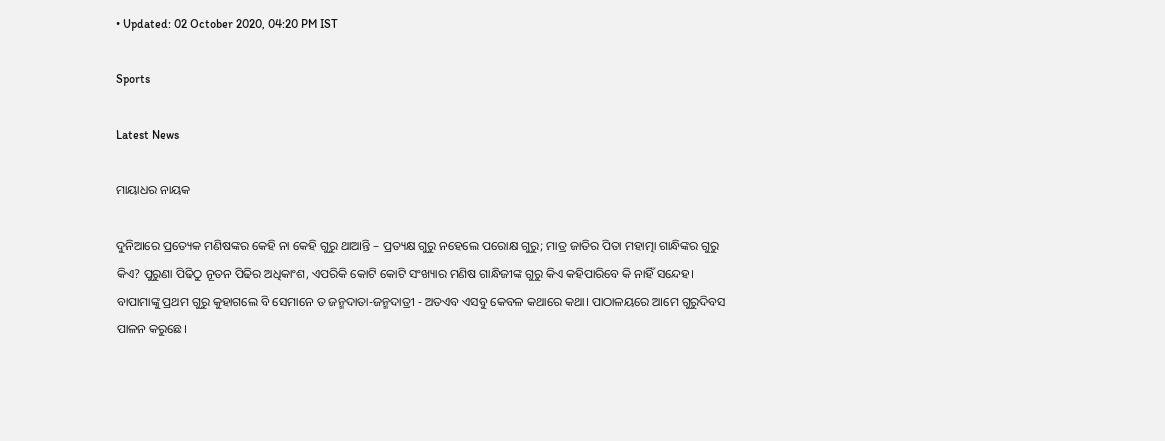• Updated: 02 October 2020, 04:20 PM IST

Sports

Latest News

ମାୟାଧର ନାୟକ

ଦୁନିଆରେ ପ୍ରତ୍ୟେକ ମଣିଷଙ୍କର କେହି ନା କେହି ଗୁରୁ ଥାଆନ୍ତି – ପ୍ରତ୍ୟକ୍ଷ ଗୁରୁ ନହେଲେ ପରୋକ୍ଷ ଗୁରୁ; ମାତ୍ର ଜାତିର ପିତା ମହାତ୍ମା ଗାନ୍ଧିଙ୍କର ଗୁରୁ କିଏ? ପୁରୁଣା ପିଢିଠୁ ନୂତନ ପିଢିର ଅଧିକାଂଶ, ଏପରିକି କୋଟି କୋଟି ସଂଖ୍ୟାର ମଣିଷ ଗାନ୍ଧିଜୀଙ୍କ ଗୁରୁ କିଏ କହିପାରିବେ କି ନାହିଁ ସନ୍ଦେହ। ବାପାମାଙ୍କୁ ପ୍ରଥମ ଗୁରୁ କୁହାଗଲେ ବି ସେମାନେ ତ ଜନ୍ମଦାତା-ଜନ୍ମଦାତ୍ରୀ - ଅତଏବ ଏସବୁ କେବଳ କଥାରେ କଥା। ପାଠାଳୟରେ ଆମେ ଗୁରୁଦିବସ ପାଳନ କରୁଛେ।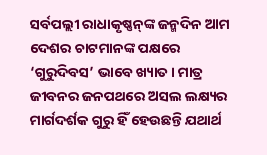ସର୍ବପଲ୍ଲୀ ରାଧାକୃଷ୍ଣନ୍‌ଙ୍କ ଜନ୍ମଦିନ ଆମ ଦେଶର ଚାଟମାନଙ୍କ ପକ୍ଷରେ ‘ଗୁରୁଦିବସ’ ଭାବେ ଖ୍ୟାତ। ମାତ୍ର ଜୀବନର ଜନପଥରେ ଅସଲ ଲକ୍ଷ୍ୟର ମାର୍ଗଦର୍ଶକ ଗୁରୁ ହିଁ ହେଉଛନ୍ତି ଯଥାର୍ଥ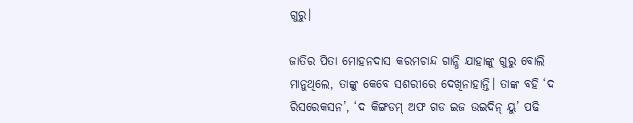ଗୁରୁ।

ଜାତିର ପିତା ମୋହନଦାସ କରମଚାନ୍ଦ ଗାନ୍ଧି ଯାହାଙ୍କୁ ଗୁରୁ ବୋଲି ମାନୁଥିଲେ, ତାଙ୍କୁ କେବେ ସଶରୀରେ ଦେଖିନାହାନ୍ତି। ତାଙ୍କ ବହି ‘ଦ ରିସରେକସନ’, ‘ଦ କିଙ୍ଗଡମ୍ ଅଫ ଗଡ ଇଜ ଉଇଦିନ୍ ୟୁ’ ପଢି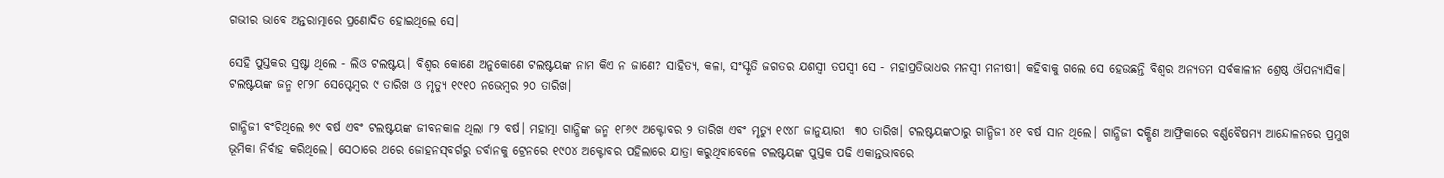ଗଭୀର ଭାବେ ଅନ୍ତରାତ୍ମାରେ ପ୍ରଣୋଦିତ ହୋଇଥିଲେ ସେ।

ସେହି ପୁସ୍ତକର ସ୍ରଷ୍ଟା ଥିଲେ - ଲିଓ ଟଲଷ୍ଟୟ। ବିଶ୍ୱର କୋଣେ ଅନୁକୋଣେ ଟଲଷ୍ଟୟଙ୍କ ନାମ କିଏ ନ ଜାଣେ? ସାହିତ୍ୟ, କଳା, ସଂସ୍କୃତି ଜଗତର ଯଶସ୍ୱୀ ତପସ୍ୱୀ ସେ - ମହାପ୍ରତିଭାଧର ମନସ୍ୱୀ ମନୀଷୀ। କହିବାକୁ ଗଲେ ସେ ହେଉଛନ୍ତି ବିଶ୍ୱର ଅନ୍ୟତମ ସର୍ବକାଳୀନ ଶ୍ରେଷ୍ଠ ଔପନ୍ୟାସିକ। ଟଲଷ୍ଟୟଙ୍କ ଜନ୍ମ ୧୮୨୮ ସେପ୍ଟେମ୍ବର ୯ ତାରିଖ ଓ ମୃତ୍ୟୁ ୧୯୧୦ ନଭେମ୍ବର ୨୦ ତାରିଖ।

ଗାନ୍ଧିଜୀ ବଂଚିଥିଲେ ୭୯ ବର୍ଷ ଏବଂ ଟଲଷ୍ଟୟଙ୍କ ଜୀବନକାଳ ଥିଲା ୮୨ ବର୍ଷ। ମହାତ୍ମା ଗାନ୍ଧିଙ୍କ ଜନ୍ମ ୧୮୬୯ ଅକ୍ଟୋବର ୨ ତାରିଖ ଏବଂ ମୃତ୍ୟୁ ୧୯୪୮ ଜାନୁୟାରୀ  ୩୦ ତାରିଖ। ଟଲଷ୍ଟୟଙ୍କଠାରୁ ଗାନ୍ଧିଜୀ ୪୧ ବର୍ଷ ସାନ ଥିଲେ। ଗାନ୍ଧିଜୀ ଦକ୍ଷିଣ ଆଫ୍ରିକାରେ ବର୍ଣ୍ଣବୈଷମ୍ୟ ଆନ୍ଦୋଳନରେ ପ୍ରମୁଖ ଭୂମିକା ନିର୍ବାହ କରିଥିଲେ। ସେଠାରେ ଥରେ ଜୋହନସ୍‌ବର୍ଗରୁ ଡର୍ବାନକୁ ଟ୍ରେନରେ ୧୯୦୪ ଅକ୍ଟୋବର ପହିଲାରେ ଯାତ୍ରା କରୁଥିବାବେଳେ ଟଲଷ୍ଟୟଙ୍କ ପୁସ୍ତକ ପଢି ଏକାନ୍ତଭାବରେ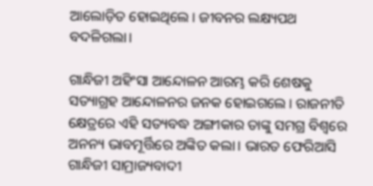ଆଲୋଡ଼ିତ ହୋଇଥିଲେ। ଜୀବନର ଲକ୍ଷ୍ୟପଥ ବଦଳିଗଲା।

ଗାନ୍ଧିଜୀ ଅହିଂସା ଆନ୍ଦୋଳନ ଆରମ୍ଭ କରି ଶେଷକୁ ସତ୍ୟାଗ୍ରହ ଆନ୍ଦୋଳନର ଜନକ ହୋଇଗଲେ। ରାଜନୀତି କ୍ଷେତ୍ରରେ ଏହି ସତ୍ୟବଦ୍ଧ ଅଙ୍ଗୀକାର ତାଙ୍କୁ ସମଗ୍ର ବିଶ୍ୱରେ ଅନନ୍ୟ ଭାବମୂର୍ତ୍ତିରେ ଅଙ୍କିତ କଲା। ଭାରତ ଫେରିଆସି ଗାନ୍ଧିଜୀ ସାମ୍ରାଜ୍ୟବାଦୀ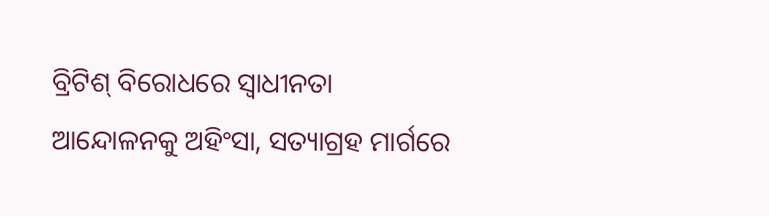ବ୍ରିଟିଶ୍ ବିରୋଧରେ ସ୍ୱାଧୀନତା ଆନ୍ଦୋଳନକୁ ଅହିଂସା, ସତ୍ୟାଗ୍ରହ ମାର୍ଗରେ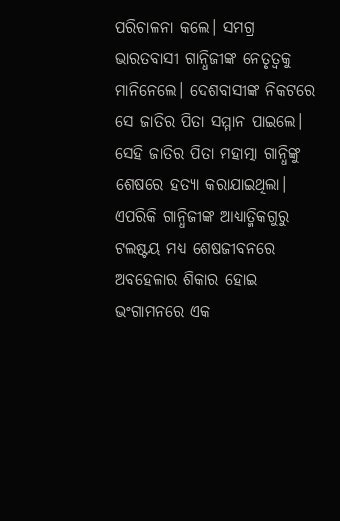ପରିଚାଳନା କଲେ। ସମଗ୍ର ଭାରତବାସୀ ଗାନ୍ଧିଜୀଙ୍କ ନେତୃତ୍ୱକୁ ମାନିନେଲେ। ଦେଶବାସୀଙ୍କ ନିକଟରେ ସେ ଜାତିର ପିତା ସମ୍ମାନ ପାଇଲେ। ସେହି ଜାତିର ପିତା ମହାତ୍ମା ଗାନ୍ଧିଙ୍କୁ ଶେଷରେ ହତ୍ୟା କରାଯାଇଥିଲା। ଏପରିକି ଗାନ୍ଧିଜୀଙ୍କ ଆଧ୍ୟାତ୍ମିକଗୁରୁ ଟଲଷ୍ଟୟ ମଧ୍ୟ ଶେଷଜୀବନରେ ଅବହେଳାର ଶିକାର ହୋଇ ଭଂଗାମନରେ ଏକ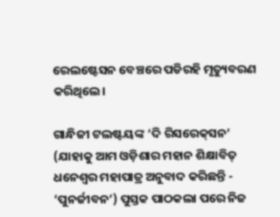ରେଲଷ୍ଟେସନ ବେଞ୍ଚରେ ପଡିରହି ମୃତ୍ୟୁବରଣ କରିଥିଲେ।

ଗାନ୍ଧିଜୀ ଟଲଷ୍ଟୟଙ୍କ ‘ଦି ରିସରେକ୍‌ସନ’ (ଯାହାକୁ ଆମ ଓଡ଼ିଶାର ମହାନ ଶିକ୍ଷାବିତ୍ ଧନେଶ୍ୱର ମହାପାତ୍ର ଅନୁବାଦ କରିଛନ୍ତି - ‘ପୁନର୍ଜୀବନ’) ପୁସ୍ତକ ପାଠକଲା ପରେ ନିଜ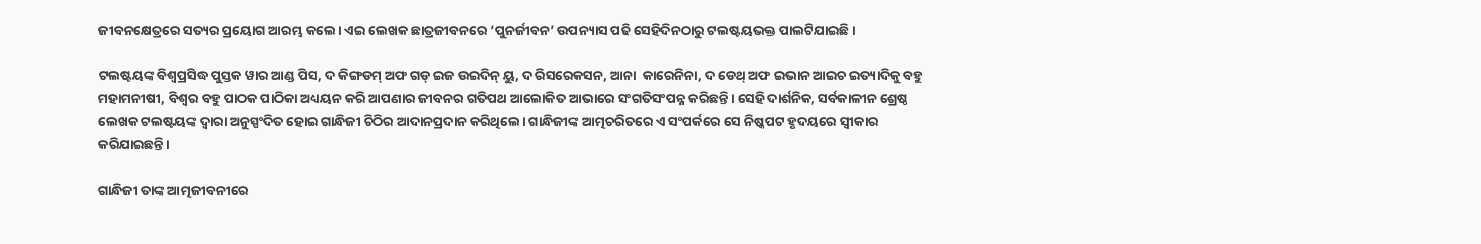ଜୀବନକ୍ଷେତ୍ରରେ ସତ୍ୟର ପ୍ରୟୋଗ ଆରମ୍ଭ କଲେ। ଏଇ ଲେଖକ ଛାତ୍ରଜୀବନରେ ‘ପୁନର୍ଜୀବନ’ ଉପନ୍ୟାସ ପଢି ସେହିଦିନଠାରୁ ଟଲଷ୍ଟୟଭକ୍ତ ପାଲଟିଯାଇଛି।

ଟଲଷ୍ଟୟଙ୍କ ବିଶ୍ୱପ୍ରସିଦ୍ଧ ପୁସ୍ତକ ୱାର ଆଣ୍ଡ ପିସ, ଦ କିଙ୍ଗଡମ୍ ଅଫ ଗଡ୍ ଇଜ ଉଇଦିନ୍ ୟୁ, ଦ ରିସରେକସନ, ଆନା  କାରେନିନା, ଦ ଡେଥ୍ ଅଫ ଇଭାନ ଆଇଚ ଇତ୍ୟାଦିକୁ ବହୁ ମହାମନୀଷୀ, ବିଶ୍ୱର ବହୁ ପାଠକ ପାଠିକା ଅଧ୍ୟୟନ କରି ଆପଣାର ଜୀବନର ଗତିପଥ ଆଲୋକିତ ଆଭାରେ ସଂଗତିସଂପନ୍ନ କରିଛନ୍ତି। ସେହି ଦାର୍ଶନିକ, ସର୍ବକାଳୀନ ଶ୍ରେଷ୍ଠ ଲେଖକ ଟଲଷ୍ଟୟଙ୍କ ଦ୍ୱାରା ଅନୁସ୍ପଂଦିତ ହୋଇ ଗାନ୍ଧିଜୀ ଚିଠିର ଆଦାନପ୍ରଦାନ କରିଥିଲେ। ଗାନ୍ଧିଜୀଙ୍କ ଆତ୍ମଚରିତରେ ଏ ସଂପର୍କରେ ସେ ନିଷ୍କପଟ ହୃଦୟରେ ସ୍ୱୀକାର କରିଯାଇଛନ୍ତି।

ଗାନ୍ଧିଜୀ ତାଙ୍କ ଆତ୍ମଜୀବନୀରେ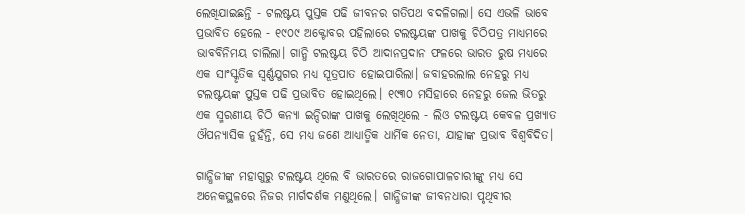ଲେଖିଯାଇଛନ୍ତି - ଟଲଷ୍ଟୟ ପୁସ୍ତକ ପଢି ଜୀବନର ଗତିପଥ ବଦଳିଗଲା। ସେ ଏଭଳି ଭାବେ ପ୍ରଭାବିତ ହେଲେ - ୧୯୦୯ ଅକ୍ଟୋବର ପହିଲାରେ ଟଲଷ୍ଟୟଙ୍କ ପାଖକୁ ଚିଠିପତ୍ର ମାଧ୍ୟମରେ ଭାବବିନିମୟ ଚାଲିଲା। ଗାନ୍ଧି ଟଲଷ୍ଟୟ ଚିଠି ଆଦାନପ୍ରଦାନ ଫଳରେ ଭାରତ ରୁଷ ମଧ୍ୟରେ ଏକ ସାଂସ୍କୃତିକ ସ୍ୱର୍ଣ୍ଣଯୁଗର ମଧ୍ୟ ସୂତ୍ରପାତ ହୋଇପାରିଲା। ଜବାହରଲାଲ ନେହରୁ ମଧ୍ୟ ଟଲଷ୍ଟୟଙ୍କ ପୁସ୍ତକ ପଢି ପ୍ରଭାବିତ ହୋଇଥିଲେ। ୧୯୩୦ ମସିହାରେ ନେହରୁ ଜେଲ ଭିତରୁ ଏକ ସ୍ମରଣୀୟ ଚିଠି କନ୍ୟା ଇନ୍ଦିରାଙ୍କ ପାଖକୁ ଲେଖିଥିଲେ - ଲିଓ ଟଲଷ୍ଟୟ କେବଳ ପ୍ରଖ୍ୟାତ ଔପନ୍ୟାସିକ ନୁହଁନ୍ତି, ସେ ମଧ୍ୟ ଜଣେ ଆଧ୍ୟାତ୍ମିକ ଧାର୍ମିକ ନେତା, ଯାହାଙ୍କ ପ୍ରଭାବ ବିଶ୍ୱବିଦିତ।

ଗାନ୍ଧିଜୀଙ୍କ ମହାଗୁରୁ ଟଲଷ୍ଟୟ ଥିଲେ ବି ଭାରତରେ ରାଜଗୋପାଳଚାରୀଙ୍କୁ ମଧ୍ୟ ସେ ଅନେକସ୍ଥଳରେ ନିଜର ମାର୍ଗଦର୍ଶକ ମଣୁଥିଲେ। ଗାନ୍ଧିଜୀଙ୍କ ଜୀବନଧାରା ପୃଥିବୀର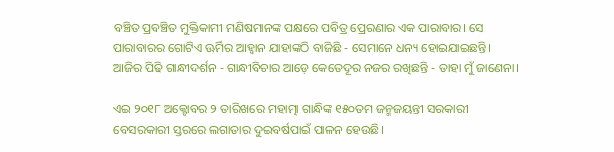ବଞ୍ଚିତ ପ୍ରବଞ୍ଚିତ ମୁକ୍ତିକାମୀ ମଣିଷମାନଙ୍କ ପକ୍ଷରେ ପବିତ୍ର ପ୍ରେରଣାର ଏକ ପାରାବାର। ସେ ପାରାବାରର ଗୋଟିଏ ଊର୍ମିର ଆହ୍ୱାନ ଯାହାଙ୍କଠି ବାଜିଛି - ସେମାନେ ଧନ୍ୟ ହୋଇଯାଇଛନ୍ତି। ଆଜିର ପିଢି ଗାନ୍ଧୀଦର୍ଶନ - ଗାନ୍ଧୀବିଚାର ଆଡ଼େ କେତେଦୂର ନଜର ରଖିଛନ୍ତି - ତାହା ମୁଁ ଜାଣେନା।

ଏଇ ୨୦୧୮ ଅକ୍ଟୋବର ୨ ତାରିଖରେ ମହାତ୍ମା ଗାନ୍ଧିଙ୍କ ୧୫୦ତମ ଜନ୍ମଜୟନ୍ତୀ ସରକାରୀ ବେସରକାରୀ ସ୍ତରରେ ଲଗାତାର ଦୁଇବର୍ଷପାଇଁ ପାଳନ ହେଉଛି।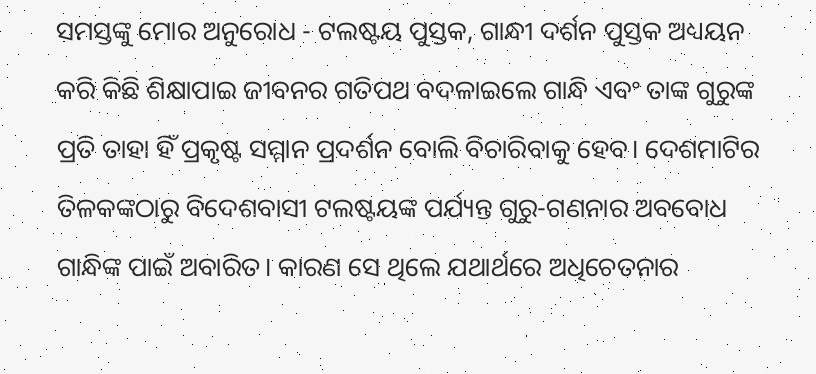ସମସ୍ତଙ୍କୁ ମୋର ଅନୁରୋଧ - ଟଲଷ୍ଟୟ ପୁସ୍ତକ, ଗାନ୍ଧୀ ଦର୍ଶନ ପୁସ୍ତକ ଅଧ୍ୟୟନ କରି କିଛି ଶିକ୍ଷାପାଇ ଜୀବନର ଗତିପଥ ବଦଳାଇଲେ ଗାନ୍ଧି ଏବଂ ତାଙ୍କ ଗୁରୁଙ୍କ ପ୍ରତି ତାହା ହିଁ ପ୍ରକୃଷ୍ଟ ସମ୍ମାନ ପ୍ରଦର୍ଶନ ବୋଲି ବିଚାରିବାକୁ ହେବ। ଦେଶମାଟିର ତିଳକଙ୍କଠାରୁ ବିଦେଶବାସୀ ଟଲଷ୍ଟୟଙ୍କ ପର୍ଯ୍ୟନ୍ତ ଗୁରୁ-ଗଣନାର ଅବବୋଧ ଗାନ୍ଧିଙ୍କ ପାଇଁ ଅବାରିତ। କାରଣ ସେ ଥିଲେ ଯଥାର୍ଥରେ ଅଧିଚେତନାର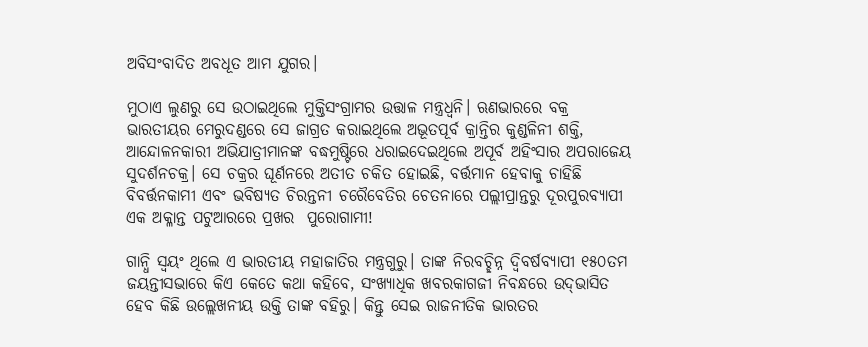ଅବିସଂବାଦିତ ଅବଧୂତ ଆମ ଯୁଗର।

ମୁଠାଏ ଲୁଣରୁ ସେ ଉଠାଇଥିଲେ ମୁକ୍ତିସଂଗ୍ରାମର ଉତ୍ତାଳ ମନ୍ତ୍ରଧ୍ୱନି। ଋଣଭାରରେ ବକ୍ର ଭାରତୀୟର ମେରୁଦଣ୍ଡରେ ସେ ଜାଗ୍ରତ କରାଇଥିଲେ ଅଭୂତପୂର୍ବ କ୍ରାନ୍ତିର କୁଣ୍ଡଳିନୀ ଶକ୍ତି, ଆନ୍ଦୋଳନକାରୀ ଅଭିଯାତ୍ରୀମାନଙ୍କ ବଦ୍ଧମୁଷ୍ଟିରେ ଧରାଇଦେଇଥିଲେ ଅପୂର୍ବ ଅହିଂସାର ଅପରାଜେୟ ସୁଦର୍ଶନଚକ୍ର। ସେ ଚକ୍ରର ଘୂର୍ଣନରେ ଅତୀତ ଚକିତ ହୋଇଛି, ବର୍ତ୍ତମାନ ହେବାକୁ ଚାହିଛି ବିବର୍ତ୍ତନକାମୀ ଏବଂ ଭବିଷ୍ୟତ ଚିରନ୍ତନୀ ଚରୈବେତିର ଚେତନାରେ ପଲ୍ଲୀପ୍ରାନ୍ତରୁ ଦୂରପୁରବ୍ୟାପୀ ଏକ ଅକ୍ଳାନ୍ତ ପଟୁଆରରେ ପ୍ରଖର  ପୁରୋଗାମୀ!

ଗାନ୍ଧି ସ୍ୱୟଂ ଥିଲେ ଏ ଭାରତୀୟ ମହାଜାତିର ମନ୍ତ୍ରଗୁରୁ। ତାଙ୍କ ନିରବଚ୍ଛିନ୍ନ ଦ୍ୱିବର୍ଷବ୍ୟାପୀ ୧୫୦ତମ ଜୟନ୍ତୀସଭାରେ କିଏ କେତେ କଥା କହିବେ, ସଂଖ୍ୟାଧିକ ଖବରକାଗଜୀ ନିବନ୍ଧରେ ଉଦ୍‌ଭାସିତ ହେବ କିଛି ଉଲ୍ଲେଖନୀୟ ଉକ୍ତି ତାଙ୍କ ବହିରୁ। କିନ୍ତୁ ସେଇ ରାଜନୀତିକ ଭାରତର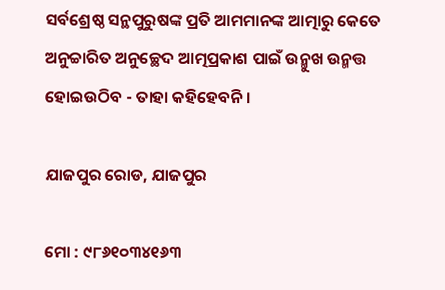ସର୍ବଶ୍ରେଷ୍ଠ ସନ୍ଥପୁରୁଷଙ୍କ ପ୍ରତି ଆମମାନଙ୍କ ଆତ୍ମାରୁ କେତେ ଅନୁଚ୍ଚାରିତ ଅନୁଚ୍ଛେଦ ଆତ୍ମପ୍ରକାଶ ପାଇଁ ଉନ୍ମୁଖ ଉନ୍ମତ୍ତ ହୋଇଉଠିବ - ତାହା କହିହେବନି।

ଯାଜପୁର ରୋଡ, ଯାଜପୁର

ମୋ : ୯୮୬୧୦୩୪୧୬୩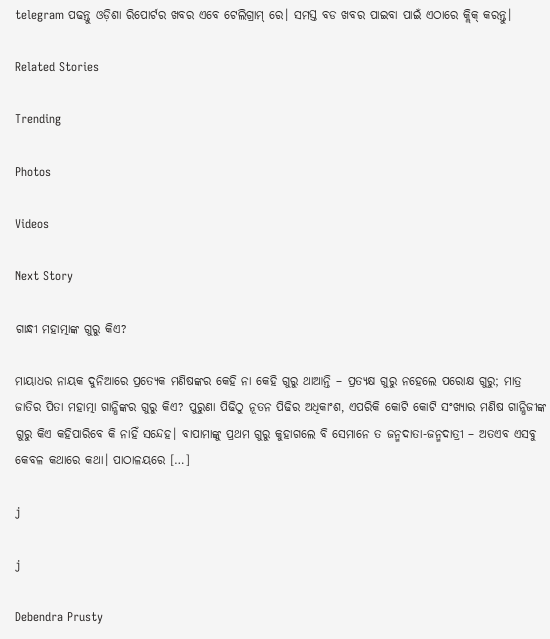telegram ପଢନ୍ତୁ ଓଡ଼ିଶା ରିପୋର୍ଟର ଖବର ଏବେ ଟେଲିଗ୍ରାମ୍ ରେ। ସମସ୍ତ ବଡ ଖବର ପାଇବା ପାଇଁ ଏଠାରେ କ୍ଲିକ୍ କରନ୍ତୁ।

Related Stories

Trending

Photos

Videos

Next Story

ଗାନ୍ଧୀ ମହାତ୍ମାଙ୍କ ଗୁରୁ କିଏ?

ମାୟାଧର ନାୟକ ଦୁନିଆରେ ପ୍ରତ୍ୟେକ ମଣିଷଙ୍କର କେହି ନା କେହି ଗୁରୁ ଥାଆନ୍ତି – ପ୍ରତ୍ୟକ୍ଷ ଗୁରୁ ନହେଲେ ପରୋକ୍ଷ ଗୁରୁ; ମାତ୍ର ଜାତିର ପିତା ମହାତ୍ମା ଗାନ୍ଧିଙ୍କର ଗୁରୁ କିଏ? ପୁରୁଣା ପିଢିଠୁ ନୂତନ ପିଢିର ଅଧିକାଂଶ, ଏପରିକି କୋଟି କୋଟି ସଂଖ୍ୟାର ମଣିଷ ଗାନ୍ଧିଜୀଙ୍କ ଗୁରୁ କିଏ କହିପାରିବେ କି ନାହିଁ ସନ୍ଦେହ। ବାପାମାଙ୍କୁ ପ୍ରଥମ ଗୁରୁ କୁହାଗଲେ ବି ସେମାନେ ତ ଜନ୍ମଦାତା-ଜନ୍ମଦାତ୍ରୀ – ଅତଏବ ଏସବୁ କେବଳ କଥାରେ କଥା। ପାଠାଳୟରେ […]

j

j

Debendra Prusty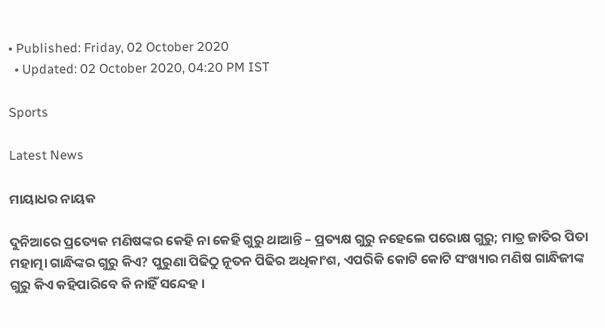• Published: Friday, 02 October 2020
  • Updated: 02 October 2020, 04:20 PM IST

Sports

Latest News

ମାୟାଧର ନାୟକ

ଦୁନିଆରେ ପ୍ରତ୍ୟେକ ମଣିଷଙ୍କର କେହି ନା କେହି ଗୁରୁ ଥାଆନ୍ତି – ପ୍ରତ୍ୟକ୍ଷ ଗୁରୁ ନହେଲେ ପରୋକ୍ଷ ଗୁରୁ; ମାତ୍ର ଜାତିର ପିତା ମହାତ୍ମା ଗାନ୍ଧିଙ୍କର ଗୁରୁ କିଏ? ପୁରୁଣା ପିଢିଠୁ ନୂତନ ପିଢିର ଅଧିକାଂଶ, ଏପରିକି କୋଟି କୋଟି ସଂଖ୍ୟାର ମଣିଷ ଗାନ୍ଧିଜୀଙ୍କ ଗୁରୁ କିଏ କହିପାରିବେ କି ନାହିଁ ସନ୍ଦେହ।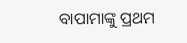ବାପାମାଙ୍କୁ ପ୍ରଥମ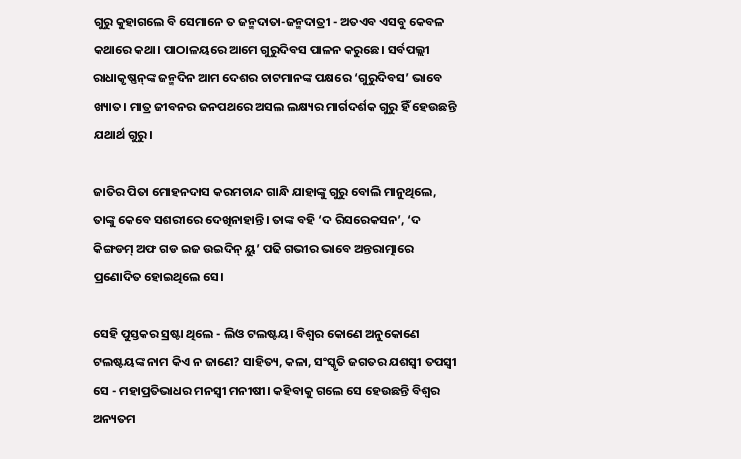ଗୁରୁ କୁହାଗଲେ ବି ସେମାନେ ତ ଜନ୍ମଦାତା-ଜନ୍ମଦାତ୍ରୀ - ଅତଏବ ଏସବୁ କେବଳ କଥାରେ କଥା। ପାଠାଳୟରେ ଆମେ ଗୁରୁଦିବସ ପାଳନ କରୁଛେ। ସର୍ବପଲ୍ଲୀ ରାଧାକୃଷ୍ଣନ୍‌ଙ୍କ ଜନ୍ମଦିନ ଆମ ଦେଶର ଚାଟମାନଙ୍କ ପକ୍ଷରେ ‘ଗୁରୁଦିବସ’ ଭାବେ ଖ୍ୟାତ। ମାତ୍ର ଜୀବନର ଜନପଥରେ ଅସଲ ଲକ୍ଷ୍ୟର ମାର୍ଗଦର୍ଶକ ଗୁରୁ ହିଁ ହେଉଛନ୍ତି ଯଥାର୍ଥ ଗୁରୁ।

ଜାତିର ପିତା ମୋହନଦାସ କରମଚାନ୍ଦ ଗାନ୍ଧି ଯାହାଙ୍କୁ ଗୁରୁ ବୋଲି ମାନୁଥିଲେ, ତାଙ୍କୁ କେବେ ସଶରୀରେ ଦେଖିନାହାନ୍ତି। ତାଙ୍କ ବହି ‘ଦ ରିସରେକସନ’, ‘ଦ କିଙ୍ଗଡମ୍ ଅଫ ଗଡ ଇଜ ଉଇଦିନ୍ ୟୁ’ ପଢି ଗଭୀର ଭାବେ ଅନ୍ତରାତ୍ମାରେ ପ୍ରଣୋଦିତ ହୋଇଥିଲେ ସେ।

ସେହି ପୁସ୍ତକର ସ୍ରଷ୍ଟା ଥିଲେ - ଲିଓ ଟଲଷ୍ଟୟ। ବିଶ୍ୱର କୋଣେ ଅନୁକୋଣେ ଟଲଷ୍ଟୟଙ୍କ ନାମ କିଏ ନ ଜାଣେ? ସାହିତ୍ୟ, କଳା, ସଂସ୍କୃତି ଜଗତର ଯଶସ୍ୱୀ ତପସ୍ୱୀ ସେ - ମହାପ୍ରତିଭାଧର ମନସ୍ୱୀ ମନୀଷୀ। କହିବାକୁ ଗଲେ ସେ ହେଉଛନ୍ତି ବିଶ୍ୱର ଅନ୍ୟତମ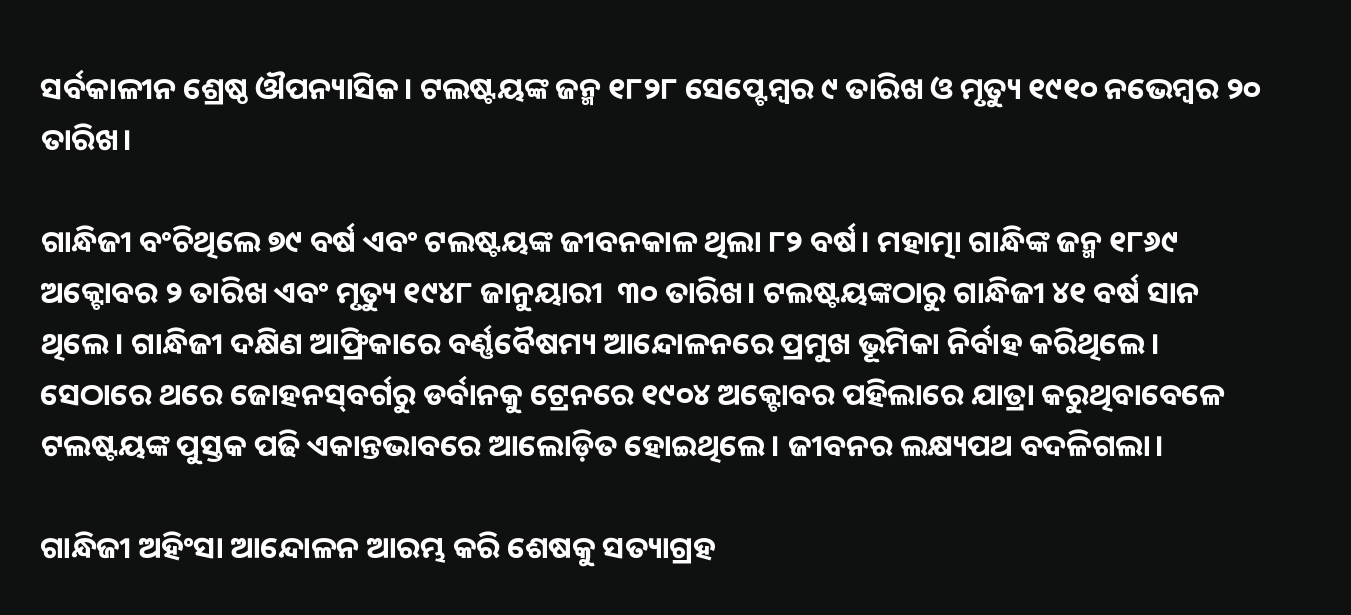ସର୍ବକାଳୀନ ଶ୍ରେଷ୍ଠ ଔପନ୍ୟାସିକ। ଟଲଷ୍ଟୟଙ୍କ ଜନ୍ମ ୧୮୨୮ ସେପ୍ଟେମ୍ବର ୯ ତାରିଖ ଓ ମୃତ୍ୟୁ ୧୯୧୦ ନଭେମ୍ବର ୨୦ ତାରିଖ।

ଗାନ୍ଧିଜୀ ବଂଚିଥିଲେ ୭୯ ବର୍ଷ ଏବଂ ଟଲଷ୍ଟୟଙ୍କ ଜୀବନକାଳ ଥିଲା ୮୨ ବର୍ଷ। ମହାତ୍ମା ଗାନ୍ଧିଙ୍କ ଜନ୍ମ ୧୮୬୯ ଅକ୍ଟୋବର ୨ ତାରିଖ ଏବଂ ମୃତ୍ୟୁ ୧୯୪୮ ଜାନୁୟାରୀ  ୩୦ ତାରିଖ। ଟଲଷ୍ଟୟଙ୍କଠାରୁ ଗାନ୍ଧିଜୀ ୪୧ ବର୍ଷ ସାନ ଥିଲେ। ଗାନ୍ଧିଜୀ ଦକ୍ଷିଣ ଆଫ୍ରିକାରେ ବର୍ଣ୍ଣବୈଷମ୍ୟ ଆନ୍ଦୋଳନରେ ପ୍ରମୁଖ ଭୂମିକା ନିର୍ବାହ କରିଥିଲେ। ସେଠାରେ ଥରେ ଜୋହନସ୍‌ବର୍ଗରୁ ଡର୍ବାନକୁ ଟ୍ରେନରେ ୧୯୦୪ ଅକ୍ଟୋବର ପହିଲାରେ ଯାତ୍ରା କରୁଥିବାବେଳେ ଟଲଷ୍ଟୟଙ୍କ ପୁସ୍ତକ ପଢି ଏକାନ୍ତଭାବରେ ଆଲୋଡ଼ିତ ହୋଇଥିଲେ। ଜୀବନର ଲକ୍ଷ୍ୟପଥ ବଦଳିଗଲା।

ଗାନ୍ଧିଜୀ ଅହିଂସା ଆନ୍ଦୋଳନ ଆରମ୍ଭ କରି ଶେଷକୁ ସତ୍ୟାଗ୍ରହ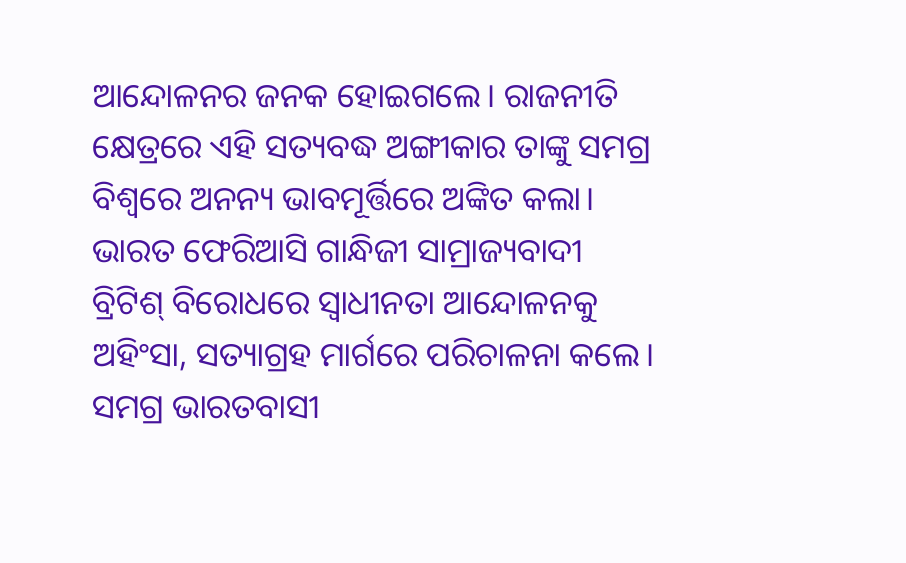ଆନ୍ଦୋଳନର ଜନକ ହୋଇଗଲେ। ରାଜନୀତି କ୍ଷେତ୍ରରେ ଏହି ସତ୍ୟବଦ୍ଧ ଅଙ୍ଗୀକାର ତାଙ୍କୁ ସମଗ୍ର ବିଶ୍ୱରେ ଅନନ୍ୟ ଭାବମୂର୍ତ୍ତିରେ ଅଙ୍କିତ କଲା। ଭାରତ ଫେରିଆସି ଗାନ୍ଧିଜୀ ସାମ୍ରାଜ୍ୟବାଦୀ ବ୍ରିଟିଶ୍ ବିରୋଧରେ ସ୍ୱାଧୀନତା ଆନ୍ଦୋଳନକୁ ଅହିଂସା, ସତ୍ୟାଗ୍ରହ ମାର୍ଗରେ ପରିଚାଳନା କଲେ। ସମଗ୍ର ଭାରତବାସୀ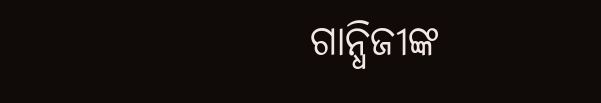ଗାନ୍ଧିଜୀଙ୍କ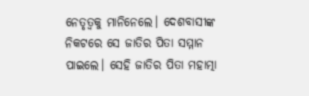ନେତୃତ୍ୱକୁ ମାନିନେଲେ। ଦେଶବାସୀଙ୍କ ନିକଟରେ ସେ ଜାତିର ପିତା ସମ୍ମାନ ପାଇଲେ। ସେହି ଜାତିର ପିତା ମହାତ୍ମା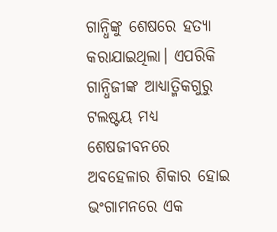ଗାନ୍ଧିଙ୍କୁ ଶେଷରେ ହତ୍ୟା କରାଯାଇଥିଲା। ଏପରିକି ଗାନ୍ଧିଜୀଙ୍କ ଆଧ୍ୟାତ୍ମିକଗୁରୁ ଟଲଷ୍ଟୟ ମଧ୍ୟ ଶେଷଜୀବନରେ ଅବହେଳାର ଶିକାର ହୋଇ ଭଂଗାମନରେ ଏକ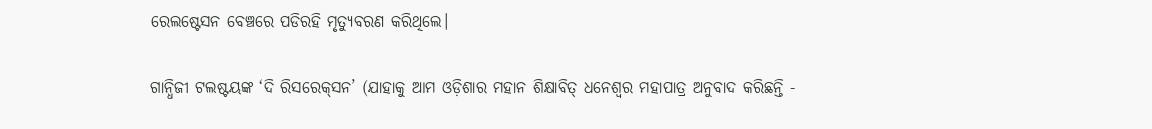ରେଲଷ୍ଟେସନ ବେଞ୍ଚରେ ପଡିରହି ମୃତ୍ୟୁବରଣ କରିଥିଲେ।

ଗାନ୍ଧିଜୀ ଟଲଷ୍ଟୟଙ୍କ ‘ଦି ରିସରେକ୍‌ସନ’ (ଯାହାକୁ ଆମ ଓଡ଼ିଶାର ମହାନ ଶିକ୍ଷାବିତ୍ ଧନେଶ୍ୱର ମହାପାତ୍ର ଅନୁବାଦ କରିଛନ୍ତି -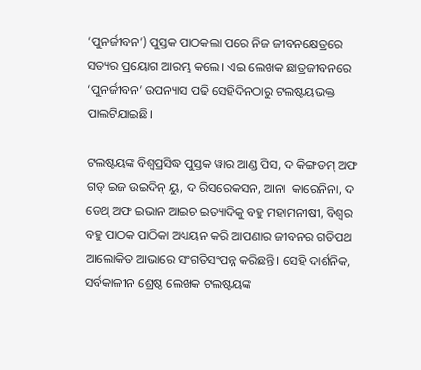‘ପୁନର୍ଜୀବନ’) ପୁସ୍ତକ ପାଠକଲା ପରେ ନିଜ ଜୀବନକ୍ଷେତ୍ରରେ ସତ୍ୟର ପ୍ରୟୋଗ ଆରମ୍ଭ କଲେ। ଏଇ ଲେଖକ ଛାତ୍ରଜୀବନରେ ‘ପୁନର୍ଜୀବନ’ ଉପନ୍ୟାସ ପଢି ସେହିଦିନଠାରୁ ଟଲଷ୍ଟୟଭକ୍ତ ପାଲଟିଯାଇଛି।

ଟଲଷ୍ଟୟଙ୍କ ବିଶ୍ୱପ୍ରସିଦ୍ଧ ପୁସ୍ତକ ୱାର ଆଣ୍ଡ ପିସ, ଦ କିଙ୍ଗଡମ୍ ଅଫ ଗଡ୍ ଇଜ ଉଇଦିନ୍ ୟୁ, ଦ ରିସରେକସନ, ଆନା  କାରେନିନା, ଦ ଡେଥ୍ ଅଫ ଇଭାନ ଆଇଚ ଇତ୍ୟାଦିକୁ ବହୁ ମହାମନୀଷୀ, ବିଶ୍ୱର ବହୁ ପାଠକ ପାଠିକା ଅଧ୍ୟୟନ କରି ଆପଣାର ଜୀବନର ଗତିପଥ ଆଲୋକିତ ଆଭାରେ ସଂଗତିସଂପନ୍ନ କରିଛନ୍ତି। ସେହି ଦାର୍ଶନିକ, ସର୍ବକାଳୀନ ଶ୍ରେଷ୍ଠ ଲେଖକ ଟଲଷ୍ଟୟଙ୍କ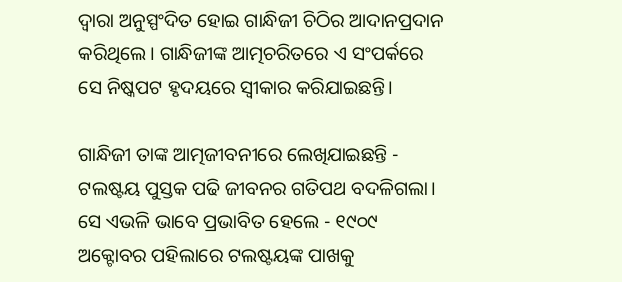ଦ୍ୱାରା ଅନୁସ୍ପଂଦିତ ହୋଇ ଗାନ୍ଧିଜୀ ଚିଠିର ଆଦାନପ୍ରଦାନ କରିଥିଲେ। ଗାନ୍ଧିଜୀଙ୍କ ଆତ୍ମଚରିତରେ ଏ ସଂପର୍କରେ ସେ ନିଷ୍କପଟ ହୃଦୟରେ ସ୍ୱୀକାର କରିଯାଇଛନ୍ତି।

ଗାନ୍ଧିଜୀ ତାଙ୍କ ଆତ୍ମଜୀବନୀରେ ଲେଖିଯାଇଛନ୍ତି - ଟଲଷ୍ଟୟ ପୁସ୍ତକ ପଢି ଜୀବନର ଗତିପଥ ବଦଳିଗଲା। ସେ ଏଭଳି ଭାବେ ପ୍ରଭାବିତ ହେଲେ - ୧୯୦୯ ଅକ୍ଟୋବର ପହିଲାରେ ଟଲଷ୍ଟୟଙ୍କ ପାଖକୁ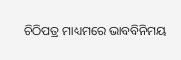ଚିଠିପତ୍ର ମାଧ୍ୟମରେ ଭାବବିନିମୟ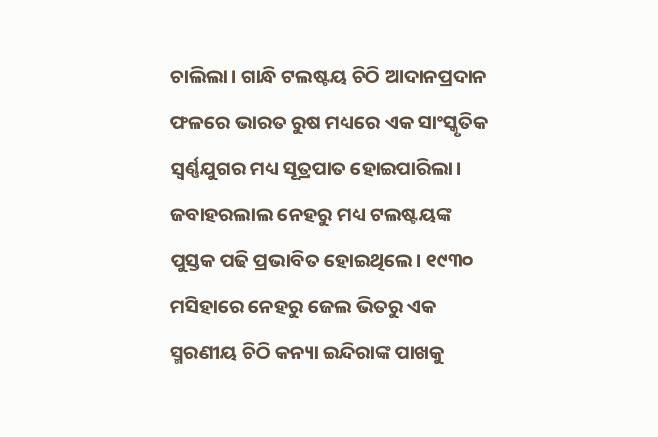ଚାଲିଲା। ଗାନ୍ଧି ଟଲଷ୍ଟୟ ଚିଠି ଆଦାନପ୍ରଦାନ ଫଳରେ ଭାରତ ରୁଷ ମଧ୍ୟରେ ଏକ ସାଂସ୍କୃତିକ ସ୍ୱର୍ଣ୍ଣଯୁଗର ମଧ୍ୟ ସୂତ୍ରପାତ ହୋଇପାରିଲା। ଜବାହରଲାଲ ନେହରୁ ମଧ୍ୟ ଟଲଷ୍ଟୟଙ୍କ ପୁସ୍ତକ ପଢି ପ୍ରଭାବିତ ହୋଇଥିଲେ। ୧୯୩୦ ମସିହାରେ ନେହରୁ ଜେଲ ଭିତରୁ ଏକ ସ୍ମରଣୀୟ ଚିଠି କନ୍ୟା ଇନ୍ଦିରାଙ୍କ ପାଖକୁ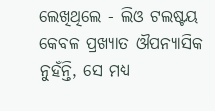ଲେଖିଥିଲେ - ଲିଓ ଟଲଷ୍ଟୟ କେବଳ ପ୍ରଖ୍ୟାତ ଔପନ୍ୟାସିକ ନୁହଁନ୍ତି, ସେ ମଧ୍ୟ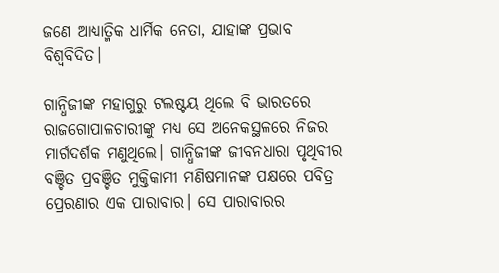ଜଣେ ଆଧ୍ୟାତ୍ମିକ ଧାର୍ମିକ ନେତା, ଯାହାଙ୍କ ପ୍ରଭାବ ବିଶ୍ୱବିଦିତ।

ଗାନ୍ଧିଜୀଙ୍କ ମହାଗୁରୁ ଟଲଷ୍ଟୟ ଥିଲେ ବି ଭାରତରେ ରାଜଗୋପାଳଚାରୀଙ୍କୁ ମଧ୍ୟ ସେ ଅନେକସ୍ଥଳରେ ନିଜର ମାର୍ଗଦର୍ଶକ ମଣୁଥିଲେ। ଗାନ୍ଧିଜୀଙ୍କ ଜୀବନଧାରା ପୃଥିବୀର ବଞ୍ଚିତ ପ୍ରବଞ୍ଚିତ ମୁକ୍ତିକାମୀ ମଣିଷମାନଙ୍କ ପକ୍ଷରେ ପବିତ୍ର ପ୍ରେରଣାର ଏକ ପାରାବାର। ସେ ପାରାବାରର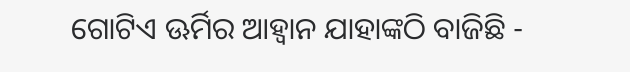ଗୋଟିଏ ଊର୍ମିର ଆହ୍ୱାନ ଯାହାଙ୍କଠି ବାଜିଛି -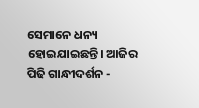ସେମାନେ ଧନ୍ୟ ହୋଇଯାଇଛନ୍ତି। ଆଜିର ପିଢି ଗାନ୍ଧୀଦର୍ଶନ -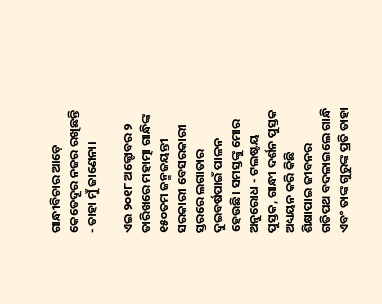ଗାନ୍ଧୀବିଚାର ଆଡ଼େ କେତେଦୂର ନଜର ରଖିଛନ୍ତି - ତାହା ମୁଁ ଜାଣେନା।

ଏଇ ୨୦୧୮ ଅକ୍ଟୋବର ୨ ତାରିଖରେ ମହାତ୍ମା ଗାନ୍ଧିଙ୍କ ୧୫୦ତମ ଜନ୍ମଜୟନ୍ତୀ ସରକାରୀ ବେସରକାରୀ ସ୍ତରରେ ଲଗାତାର ଦୁଇବର୍ଷପାଇଁ ପାଳନ ହେଉଛି। ସମସ୍ତଙ୍କୁ ମୋର ଅନୁରୋଧ - ଟଲଷ୍ଟୟ ପୁସ୍ତକ, ଗାନ୍ଧୀ ଦର୍ଶନ ପୁସ୍ତକ ଅଧ୍ୟୟନ କରି କିଛି ଶିକ୍ଷାପାଇ ଜୀବନର ଗତିପଥ ବଦଳାଇଲେ ଗାନ୍ଧି ଏବଂ ତାଙ୍କ ଗୁରୁଙ୍କ ପ୍ରତି ତାହା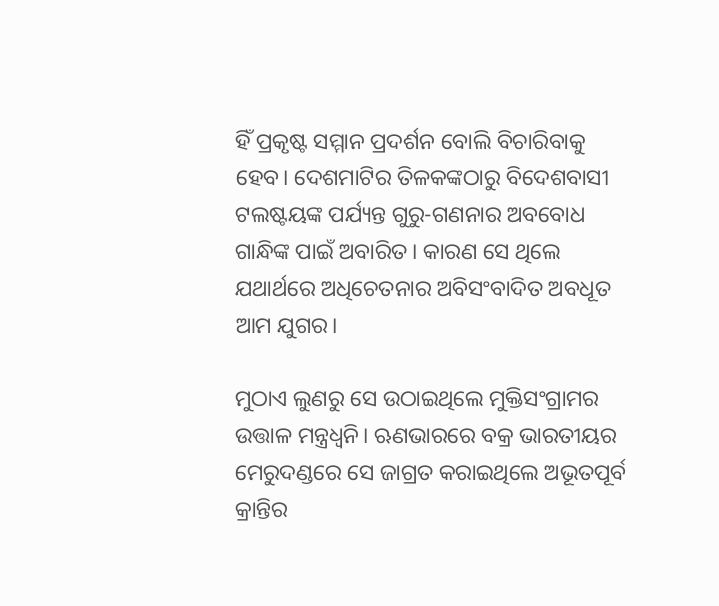ହିଁ ପ୍ରକୃଷ୍ଟ ସମ୍ମାନ ପ୍ରଦର୍ଶନ ବୋଲି ବିଚାରିବାକୁ ହେବ। ଦେଶମାଟିର ତିଳକଙ୍କଠାରୁ ବିଦେଶବାସୀ ଟଲଷ୍ଟୟଙ୍କ ପର୍ଯ୍ୟନ୍ତ ଗୁରୁ-ଗଣନାର ଅବବୋଧ ଗାନ୍ଧିଙ୍କ ପାଇଁ ଅବାରିତ। କାରଣ ସେ ଥିଲେ ଯଥାର୍ଥରେ ଅଧିଚେତନାର ଅବିସଂବାଦିତ ଅବଧୂତ ଆମ ଯୁଗର।

ମୁଠାଏ ଲୁଣରୁ ସେ ଉଠାଇଥିଲେ ମୁକ୍ତିସଂଗ୍ରାମର ଉତ୍ତାଳ ମନ୍ତ୍ରଧ୍ୱନି। ଋଣଭାରରେ ବକ୍ର ଭାରତୀୟର ମେରୁଦଣ୍ଡରେ ସେ ଜାଗ୍ରତ କରାଇଥିଲେ ଅଭୂତପୂର୍ବ କ୍ରାନ୍ତିର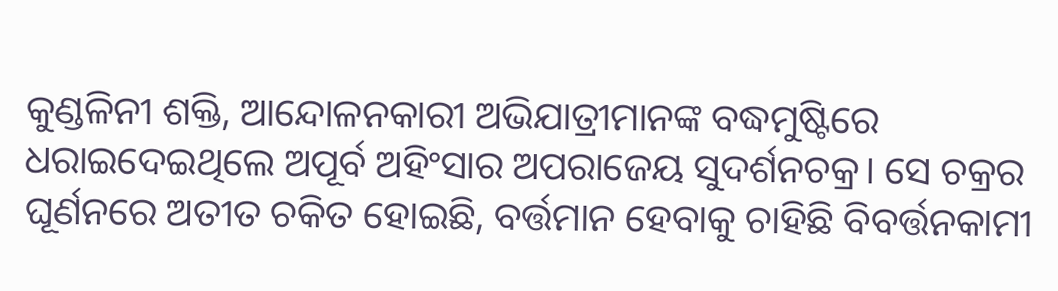କୁଣ୍ଡଳିନୀ ଶକ୍ତି, ଆନ୍ଦୋଳନକାରୀ ଅଭିଯାତ୍ରୀମାନଙ୍କ ବଦ୍ଧମୁଷ୍ଟିରେ ଧରାଇଦେଇଥିଲେ ଅପୂର୍ବ ଅହିଂସାର ଅପରାଜେୟ ସୁଦର୍ଶନଚକ୍ର। ସେ ଚକ୍ରର ଘୂର୍ଣନରେ ଅତୀତ ଚକିତ ହୋଇଛି, ବର୍ତ୍ତମାନ ହେବାକୁ ଚାହିଛି ବିବର୍ତ୍ତନକାମୀ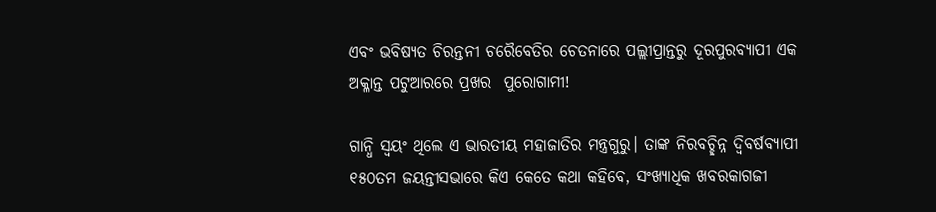ଏବଂ ଭବିଷ୍ୟତ ଚିରନ୍ତନୀ ଚରୈବେତିର ଚେତନାରେ ପଲ୍ଲୀପ୍ରାନ୍ତରୁ ଦୂରପୁରବ୍ୟାପୀ ଏକ ଅକ୍ଳାନ୍ତ ପଟୁଆରରେ ପ୍ରଖର  ପୁରୋଗାମୀ!

ଗାନ୍ଧି ସ୍ୱୟଂ ଥିଲେ ଏ ଭାରତୀୟ ମହାଜାତିର ମନ୍ତ୍ରଗୁରୁ। ତାଙ୍କ ନିରବଚ୍ଛିନ୍ନ ଦ୍ୱିବର୍ଷବ୍ୟାପୀ ୧୫୦ତମ ଜୟନ୍ତୀସଭାରେ କିଏ କେତେ କଥା କହିବେ, ସଂଖ୍ୟାଧିକ ଖବରକାଗଜୀ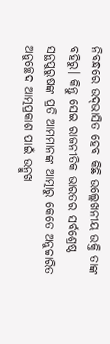ନିବନ୍ଧରେ ଉଦ୍‌ଭାସିତ ହେବ କିଛି ଉଲ୍ଲେଖନୀୟ ଉକ୍ତି ତାଙ୍କ ବହିରୁ। କିନ୍ତୁ ସେଇ ରାଜନୀତିକ ଭାରତର ସର୍ବଶ୍ରେଷ୍ଠ ସନ୍ଥପୁରୁଷଙ୍କ ପ୍ରତି ଆମମାନଙ୍କ ଆତ୍ମାରୁ କେତେ ଅନୁଚ୍ଚାରିତ ଅନୁଚ୍ଛେଦ ଆତ୍ମପ୍ରକାଶ ପାଇଁ ଉନ୍ମୁଖ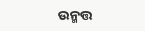ଉନ୍ମତ୍ତ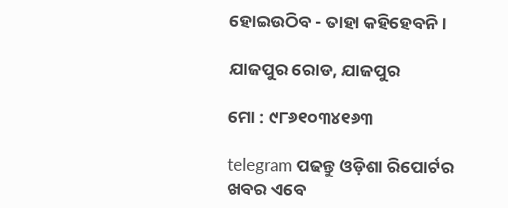ହୋଇଉଠିବ - ତାହା କହିହେବନି।

ଯାଜପୁର ରୋଡ, ଯାଜପୁର

ମୋ : ୯୮୬୧୦୩୪୧୬୩

telegram ପଢନ୍ତୁ ଓଡ଼ିଶା ରିପୋର୍ଟର ଖବର ଏବେ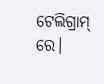ଟେଲିଗ୍ରାମ୍ ରେ।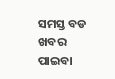ସମସ୍ତ ବଡ ଖବର ପାଇବା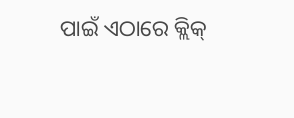ପାଇଁ ଏଠାରେ କ୍ଲିକ୍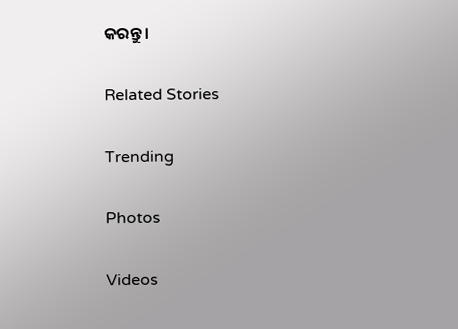କରନ୍ତୁ।

Related Stories

Trending

Photos

Videos